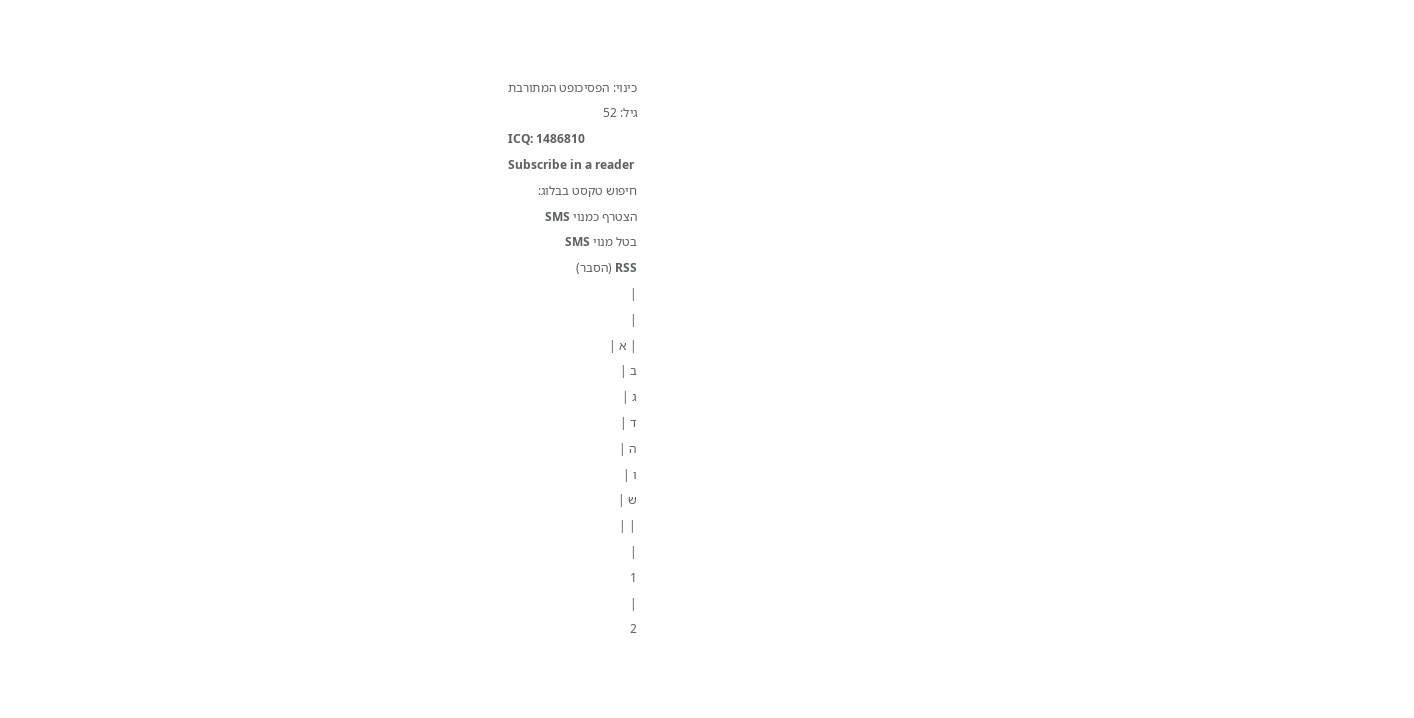כינוי: הפסיכופט המתורבת
גיל: 52
ICQ: 1486810
Subscribe in a reader
חיפוש טקסט בבלוג:
הצטרף כמנוי SMS
בטל מנוי SMS
RSS (הסבר)
|
|
| א |
ב |
ג |
ד |
ה |
ו |
ש |
| |
|
1
|
2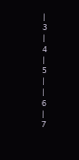|
3
|
4
|
5
|
|
6
|
7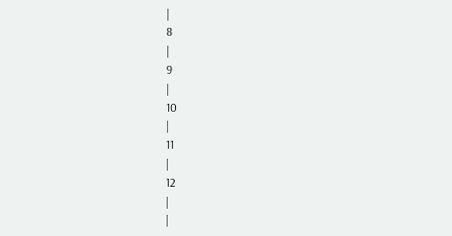|
8
|
9
|
10
|
11
|
12
|
|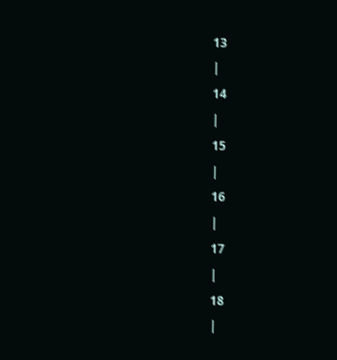13
|
14
|
15
|
16
|
17
|
18
|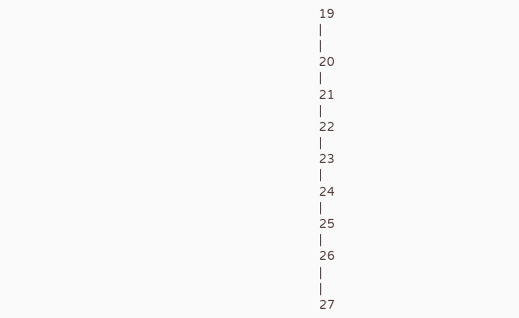19
|
|
20
|
21
|
22
|
23
|
24
|
25
|
26
|
|
27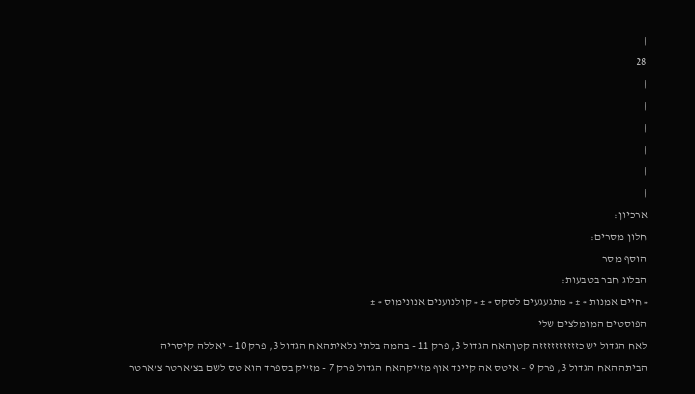|
28
|
|
|
|
|
|
ארכיון:
חלון מסרים:
הוסף מסר
הבלוג חבר בטבעות:
« חיים אמנות » ± « מתגעגעים לסקס » ± « קולנוענים אנונימוס » ±
הפוסטים המומלצים שלי
לאח הגדול יש כזזזזזזזזזזה קטןהאח הגדול 3, פרק 11 - בהמה בלתי נלאיתהאח הגדול 3, פרק 10 – יאללה קיסריה הביתההאח הגדול 3, פרק 9 – איטס אה קיינד אוף מז’יקהאח הגדול פרק 7 - מז’יק בספרד הוא טס לשם בצ’ארטר צ’ארטר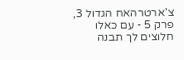צ’ארטרהאח הגדול 3, פרק 5 - עם כאלו חלוצים לך תבנה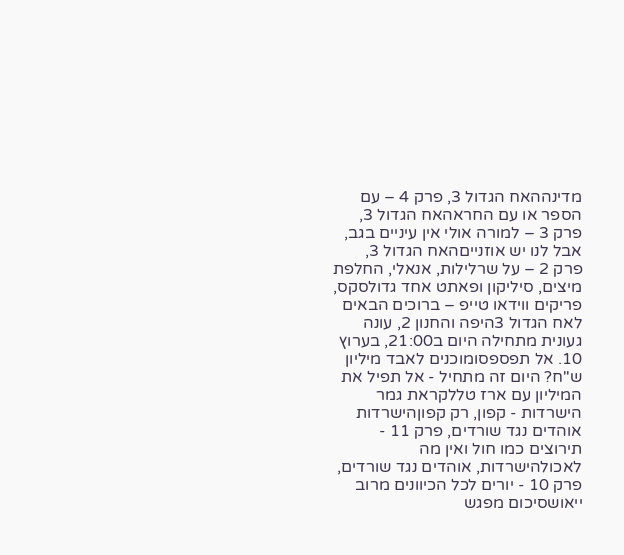מדינההאח הגדול 3, פרק 4 – עם הספר או עם החראהאח הגדול 3, פרק 3 – למורה אולי אין עיניים בגב, אבל לנו יש אוזנייםהאח הגדול 3, פרק 2 – על שרלילות, אנאלי, החלפת מיצים, סיליקון ופאתט אחד גדולסקס, פריקים ווידאו טייפ – ברוכים הבאים לאח הגדול 3היפה והחנון 2, עונה געונית מתחילה היום ב21:00, בערוץ 10. אל תפספסומוכנים לאבד מיליון ש"ח? היום זה מתחיל - אל תפיל את המיליון עם ארז טללקראת גמר הישרדות - קפון, רק קפוןהישרדות אוהדים נגד שורדים, פרק 11 - תירוצים כמו חול ואין מה לאכולהישרדות, אוהדים נגד שורדים, פרק 10 - יורים לכל הכיוונים מרוב ייאושסיכום מפגש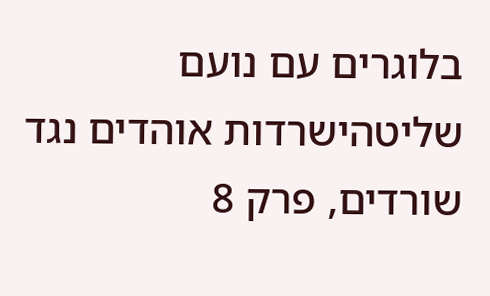בלוגרים עם נועם שליטהישרדות אוהדים נגד שורדים, פרק 8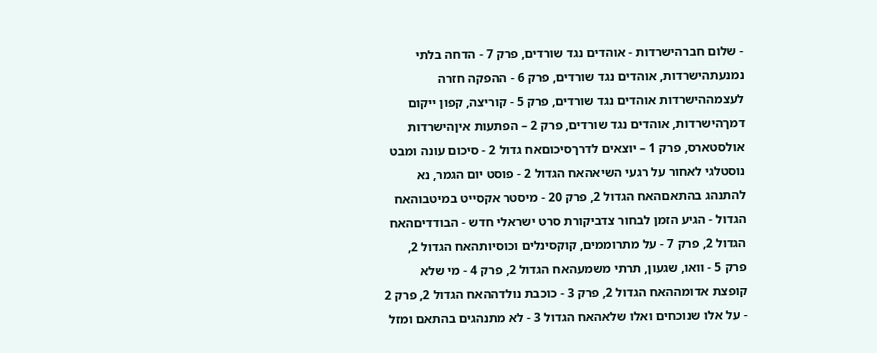- שלום חברהישרדות - אוהדים נגד שורדים, פרק 7 - הדחה בלתי נמנעתהישרדות, אוהדים נגד שורדים, פרק 6 - ההפקה חזרה לעצמההישרדות אוהדים נגד שורדים, פרק 5 - קוריצה, קפון ייקום דמךהישרדות, אוהדים נגד שורדים, פרק 2 – הפתעות איןהישרדות אולסטארס, פרק 1 – יוצאים לדרךסיכוםאח גדול 2 - סיכום עונה ומבט נוסטלגי לאחור על רגעי השיאהאח הגדול 2 - פוסט יום הגמר, נא להתנהג בהתאםהאח הגדול 2, פרק 20 - מיסטר אקסייט במיטבוהאח הגדול - הגיע הזמן לבחור צדביקורת סרט ישראלי חדש - הבודדיםהאח הגדול 2, פרק 7 - על מתרוממים, קוקסינלים וכוסיותהאח הגדול 2, פרק 5 - וואו, שגעון, תרתי משמעהאח הגדול 2, פרק 4 - מי שלא קופצת אדומההאח הגדול 2, פרק 3 - כוכבת נולדההאח הגדול 2, פרק 2 - על אלו שנוכחים ואלו שלאהאח הגדול 3 - לא מתנהגים בהתאם ומזל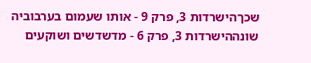שכךהישרדות 3, פרק 9 - אותו שעמום בערבוביה שונההישרדות 3, פרק 6 - מדשדשים ושוקעים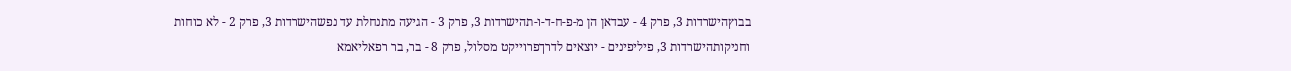בבוץהישרדות 3, פרק 4 - עבדאן הן מ-פ-ח-ד-ו-תהישרדות 3, פרק 3 - הגיעה מתנחלת עד נפשהישרדות 3, פרק 2 - לא כוחות וחניקותהישרדות 3, פיליפינים - יוצאים לדרךפרוייקט מסלול, פרק 8 - בר, בר רפאליאמא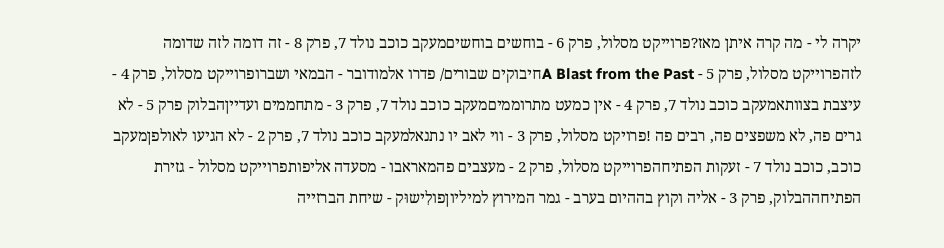יקרה לי - מה קרה איתן מאז?פרוייקט מסלול, פרק 6 - בוחשים בוחשיםמעקב כוכב נולד 7, פרק 8 - זה דומה לזה שדומה לזהפרוייקט מסלול, פרק 5 - A Blast from the Pastחיבוקים שבורים/ פדרו אלמודובר - הבמאי ושברופרוייקט מסלול, פרק 4 - עיצבת בצוותאמעקב כוכב נולד 7, פרק 4 - אין כמעט מתרוממיםמעקב כוכב נולד 7, פרק 3 - מתחממים ועדייןהבלוק פרק 5 - לא גרים פה, לא משפצים פה, רבים פה !פרויקט מסלול, פרק 3 - ווי לאב יו נתנאלמעקב כוכב נולד 7, פרק 2 - לא הגיעו לאולפןמעקב כוכב, כוכב נולד 7 - זעקות הפתיחהפרוייקט מסלול, פרק 2 - מעצבים פהמאראבו - מסעדה אליפותפרוייקט מסלול - גזירת הפתיחההבלוק, פרק 3 - אליה וקוץ בההיום בערב - גמר המירוץ למיליוןפולִישוּק - שיחת הברזייה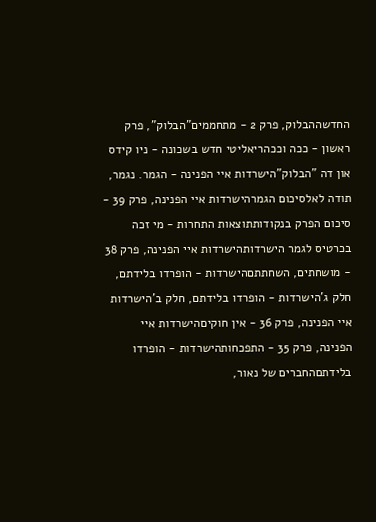החדשההבלוק, פרק 2 - מתחממים"הבלוק", פרק ראשון - ככה וככהריאליטי חדש בשכונה - ניו קידס און דה "הבלוק"הישרדות איי הפנינה - הגמר. נגמר, תודה לאלסיכום הגמרהישרדות איי הפנינה, פרק 39 - סיכום הפרק בנקודותתוצאות התחרות - מי זכה בכרטיס לגמר הישרדותהישרדות איי הפנינה, פרק 38 - מושחתים, השחתתםהישרדות - הופרדו בלידתם, חלק ג’הישרדות - הופרדו בלידתם, חלק ב’הישרדות איי הפנינה, פרק 36 - אין חוקיםהישרדות איי הפנינה, פרק 35 - התפכחותהישרדות - הופרדו בלידתםהחברים של נאור,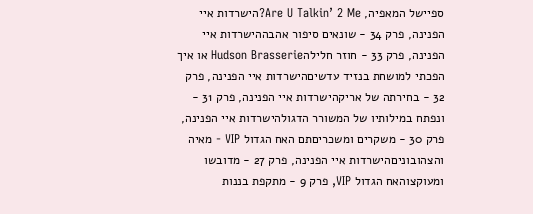ספיישל המאפיה, Are U Talkin’ 2 Me?הישרדות איי הפנינה, פרק 34 - שונאים סיפור אהבההישרדות איי הפנינה, פרק 33 - חוזר חלילהHudson Brasserie או איך הפכתי למושחת בנזיד עדשיםהישרדות איי הפנינה, פרק 32 - בחירתה של אריקהישרדות איי הפנינה, פרק 31 - ונפתח במילותיו של המשורר הדגולהישרדות איי הפנינה, פרק 30 - משקרים ומשכריםתם האח הגדול VIP - מאיה והצהובוניםהישרדות איי הפנינה, פרק 27 - מדובשו ומעוקצוהאח הגדול VIP, פרק 9 - מתקפת בננות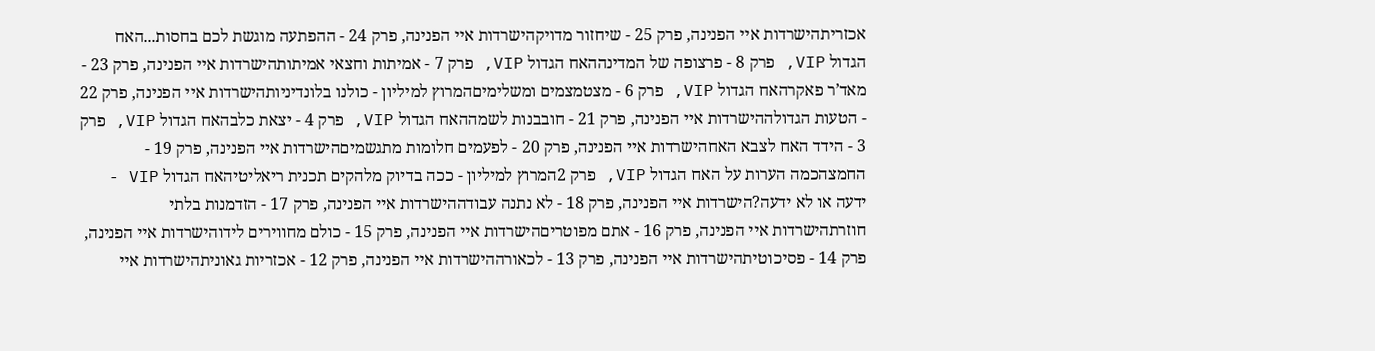אכזריתהישרדות איי הפנינה, פרק 25 - שיחזור מדויקהישרדות איי הפנינה, פרק 24 - ההפתעה מוגשת לכם בחסות...האח הגדול VIP, פרק 8 - פרצופה של המדינההאח הגדול VIP, פרק 7 - אמיתות וחצאי אמיתותהישרדות איי הפנינה, פרק 23 - מאד’ר פאקרהאח הגדול VIP, פרק 6 - מצטמצמים ומשלימיםהמרוץ למיליון - כולנו בלונדיניותהישרדות איי הפנינה, פרק 22 - הטעות הגדולההישרדות איי הפנינה, פרק 21 - חובבנות לשמההאח הגדול VIP, פרק 4 - יצאת כלבהאח הגדול VIP, פרק 3 - הידד האח לצבא האחהישרדות איי הפנינה, פרק 20 - לפעמים חלומות מתגשמיםהישרדות איי הפנינה, פרק 19 - החמצהכמה הערות על האח הגדול VIP, פרק 2המרוץ למיליון - ככה בדיוק מלהקים תכנית ריאליטיהאח הגדול VIP - ידעה או לא ידעה?הישרדות איי הפנינה, פרק 18 - לא נתנה עבודההישרדות איי הפנינה, פרק 17 - הזדמנות בלתי חוזרתהישרדות איי הפנינה, פרק 16 - אתם מפוטריםהישרדות איי הפנינה, פרק 15 - כולם מחווירים לידוהישרדות איי הפנינה, פרק 14 - פסיכוטיתהישרדות איי הפנינה, פרק 13 - לכאורההישרדות איי הפנינה, פרק 12 - אכזריות גאוניתהישרדות איי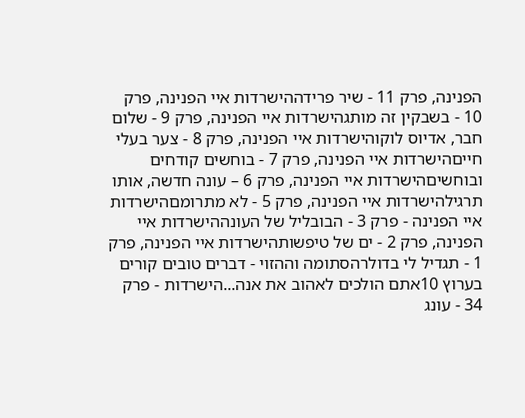הפנינה, פרק 11 - שיר פרידההישרדות איי הפנינה, פרק 10 - בשבקין זה מותגהישרדות איי הפנינה, פרק 9 - שלום חבר, אדיוס לוקוהישרדות איי הפנינה, פרק 8 - צער בעלי חייםהישרדות איי הפנינה, פרק 7 - בוחשים קודחים ובוחשיםהישרדות איי הפנינה, פרק 6 – עונה חדשה, אותו תרגילהישרדות איי הפנינה, פרק 5 - לא מתרומםהישרדות איי הפנינה - פרק 3 - הבובליל של העונההישרדות איי הפנינה, פרק 2 - ים של טיפשותהישרדות איי הפנינה, פרק 1 - תגדיל לי בדולרהסתומה וההזוי - דברים טובים קורים בערוץ 10אתם הולכים לאהוב את אנה...הישרדות - פרק 34 - עונג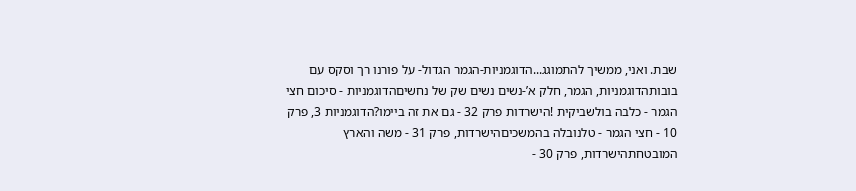שבת. ואני, ממשיך להתמוגג...הדוגמניות-הגמר הגדול- על פורנו רך וסקס עם בובותהדוגמניות, הגמר, חלק א’-נשים נשים שק של נחשיםהדוגמניות - סיכום חצי הגמר - כלבה בולשביקית !הישרדות פרק 32 - גם את זה ביימו?הדוגמניות 3, פרק 10 - חצי הגמר - טלנובלה בהמשכיםהישרדות, פרק 31 - משה והארץ המובטחתהישרדות, פרק 30 -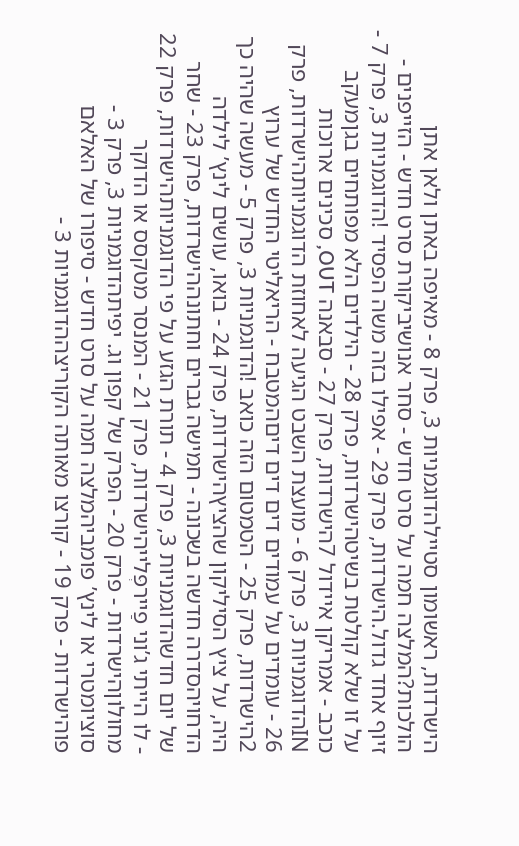הישרדות, ראשומון סטיילהדוגמניות 3, פרק 8 - מאיפה באתן ולאן אתן הולכות?המלצה חמה על סרט חדש - סחר אנושיביקורת סרט חדש - הזייפנים - זיוף אחד גדול.הישרדות, פרק 29 - אפילו בזה משה הפסיד !הדוגמניות 3, פרק 7 - על זו שלא קולטת בשיטהישרדות, פרק 28 - הילדים הלא מפותחים בגןמעקב כוכב - אמריקן איידול 7הישרדות, פרק 27 - סבאנה OUT, סכינים ארוכות INהדוגמניות 3, פרק 6 - מועצת השבט הגיעה לאחוזת הדוגמניותהישרדות, פרק 26 - עומדים על עמודים דים דים דיםהמטבח - הריאליטי החדש של ערוץ 2הישרדות, פרק 25 - הטמטום הזה כואב !הדוגמניות 3, פרק 5 - מעשה שהיה כך היה, על ציץ הסיליקון שהציץהישרדות, פרק 24 - בואו, עושים לינץ’ לילדה הדחויהסדרה חדשה בשכונה - חמישה גברים וחתונההישרדות, פרק 23 - שחר של יום חדשהדוגמניות 3, פרק 4 - תורת הגזע על פי הדוגמניותהישרדות, פרק 22 - לו הייתי ג’וני פַיירפְּלייהישרדות, פרק 21 - המנסר מטקסס או הדוקר מחולוןהישרדות - פרק 20 - הפרק של קפון וג. יפיתהדוגמניות 3, פרק 3 - סוציומטרי או לינץ’ פומביהמלצה חמה על סרט חדש - סיפורו של האלאם פוהישרדות - פרק 19 - קורצו מאותה הקוריצההדוגמניות 3 -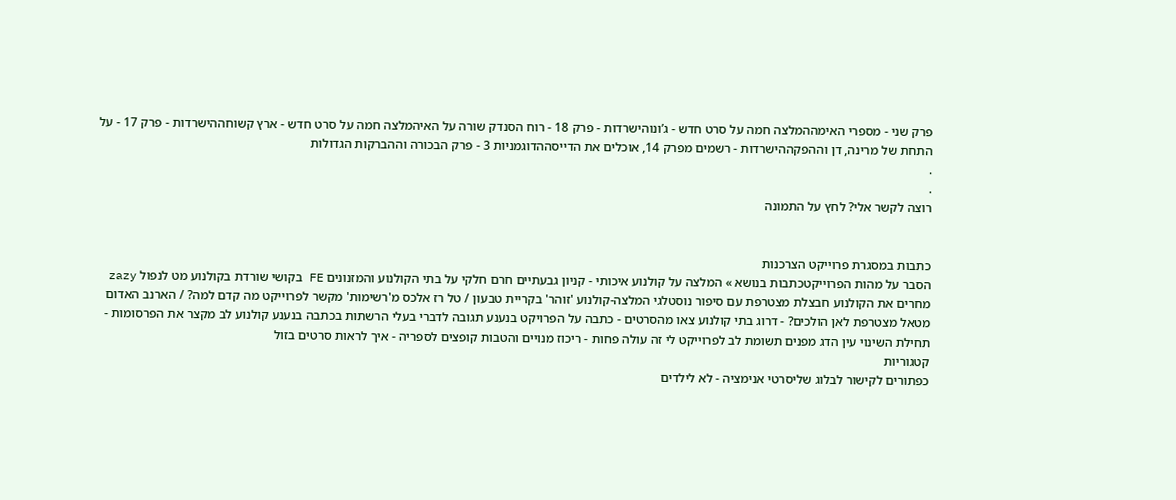פרק שני - מספרי האימההמלצה חמה על סרט חדש - ג’ונוהישרדות - פרק 18 - רוח הסנדק שורה על האיהמלצה חמה על סרט חדש - ארץ קשוחההישרדות - פרק 17 - על התחת של מרינה, דן וההפקההישרדות - רשמים מפרק 14, אוכלים את הדייסההדוגמניות 3 - פרק הבכורה וההברקות הגדולות
.
.
רוצה לקשר אלי? לחץ על התמונה


כתבות במסגרת פרוייקט הצרכנות
הסבר על מהות הפרוייקטכתבות בנושא » המלצה על קולנוע איכותי - קניון גבעתיים חרם חלקי על בתי הקולנוע והמזנונים FE בקושי שורדת בקולנוע מט לנפול zazy מחרים את הקולנוע חבצלת מצטרפת עם סיפור נוסטלגי המלצה-קולנוע 'זוהר' בקריית טבעון / טל רז אלכס מ'רשימות' מקשר לפרוייקט מה קדם למה? / הארנב האדום מטאל מצטרפת לאן הולכים? - דרוג בתי קולנוע צאו מהסרטים - כתבה על הפרויקט בנענע תגובה לדברי בעלי הרשתות בכתבה בנענע קולנוע לב מקצר את הפרסומות - תחילת השינוי עין הדג מפנים תשומת לב לפרוייקט לי זה עולה פחות - ריכוז מנויים והטבות קופצים לספריה - איך לראות סרטים בזול
קטגוריות
כפתורים לקישור לבלוג שליסרטי אנימציה - לא לילדים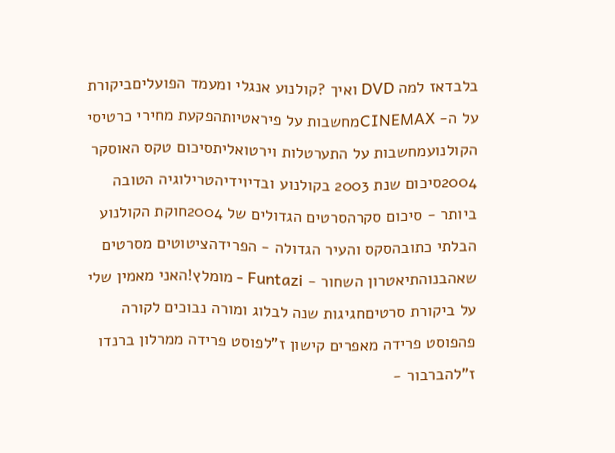בלבדאז למה DVD ואיך ?קולנוע אנגלי ומעמד הפועליםביקורת על ה- CINEMAXמחשבות על פיראטיותהפקעת מחירי כרטיסי הקולנועמחשבות על התערטלות וירטואליתסיכום טקס האוסקר 2004סיכום שנת 2003 בקולנוע ובדיוידיהטרילוגיה הטובה ביותר - סיכום סקרהסרטים הגדולים של 2004חוקת הקולנוע הבלתי כתובהסקס והעיר הגדולה - הפרידהציטוטים מסרטים שאהבנוהתיאטרון השחור - Funtazi - מומלץ!האני מאמין שלי על ביקורת סרטיםחגיגות שנה לבלוג ומורה נבוכים לקורה פהפוסט פרידה מאפרים קישון ז"לפוסט פרידה ממרלון ברנדו ז"להברבור -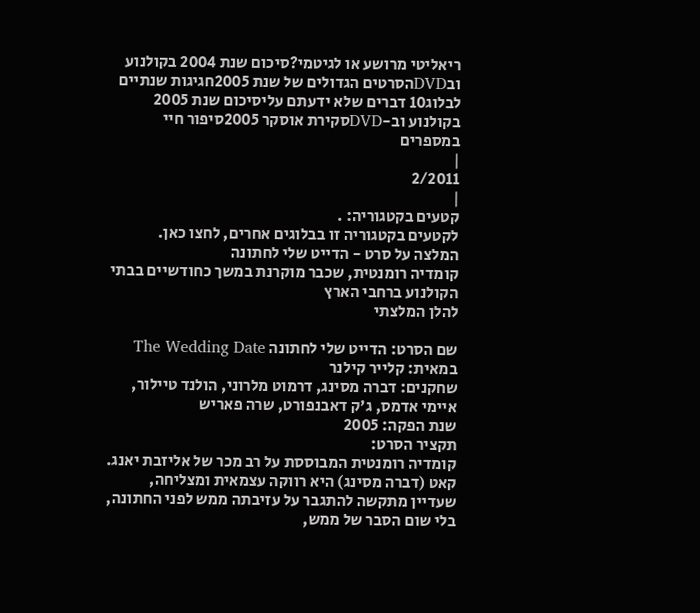ריאליטי מרושע או לגיטמי?סיכום שנת 2004 בקולנוע ובDVDהסרטים הגדולים של שנת 2005חגיגות שנתיים לבלוג10 דברים שלא ידעתם עליסיכום שנת 2005 בקולנוע וב-DVDסקירת אוסקר 2005סיפור חיי במספרים
|
2/2011
|
קטעים בקטגוריה: .
לקטעים בקטגוריה זו בבלוגים אחרים, לחצו כאן.
המלצה על סרט - הדייט שלי לחתונה
קומדיה רומנטית, שכבר מוקרנת במשך כחודשיים בבתי הקולנוע ברחבי הארץ
להלן המלצתי

שם הסרט: הדייט שלי לחתונה The Wedding Date
במאית: קלייר קילנר
שחקנים: דברה מסינג, דרמוט מלרוני, הולנד טיילור, איימי אדמס, ג'ק דאבנפורט, שרה פאריש
שנת הפקה: 2005
תקציר הסרט:
קומדיה רומנטית המבוססת על רב מכר של אליזבת יאנג. קאט (דברה מסינג) היא רווקה עצמאית ומצליחה, שעדיין מתקשה להתגבר על עזיבתה ממש לפני החתונה, בלי שום הסבר של ממש,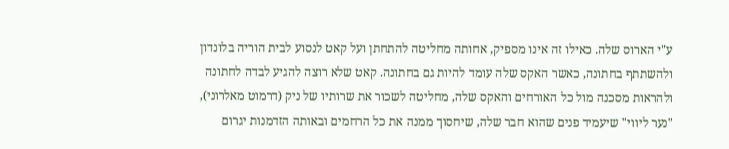ע"י הארוס שלה. כאילו זה אינו מספיק, אחותה מחליטה להתחתן ועל קאט לנסוע לבית הוריה בלונדון ולהשתתף בחתונה, כאשר האקס שלה עומד להיות גם בחתונה. קאט שלא רוצה להגיע לבדה לחתונה ולהראות מסכנה מול כל האורחים והאקס שלה, מחליטה לשכור את שרותיו של ניק (דרמוט מאלרוני), "נער ליווי" שיעמיד פנים שהוא חבר שלה, שיחסוך ממנה את כל הרחמים ובאותה הזדמנות יגרום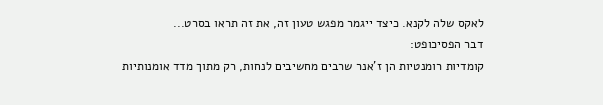לאקס שלה לקנא. כיצד ייגמר מפגש טעון זה, את זה תראו בסרט...
דבר הפסיכופט:
קומדיות רומנטיות הן ז'אנר שרבים מחשיבים לנחות, רק מתוך מדד אומנותיות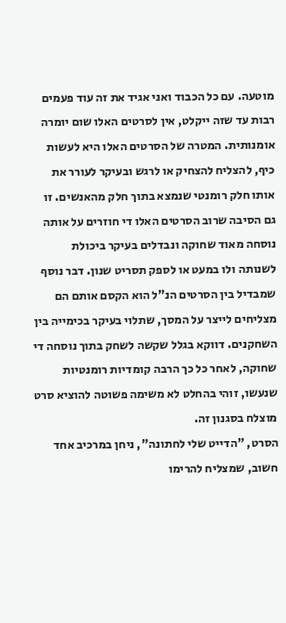מוטעה. עם כל הכבוד ואני אגיד את זה עוד פעמים רבות עד שזה ייקלט, אין לסרטים האלו שום יומרה אומנותית. המטרה של הסרטים האלו היא לעשות כיף, להצליח להצחיק או לרגש ובעיקר לעורר את אותו חלק רומנטי שנמצא בתוך חלק מהאנשים. זו גם הסיבה שרוב הסרטים האלו די חוזרים על אותה נוסחה מאוד שחוקה ונבדלים בעיקר ביכולת לשנותה ולו במעט או לספק תסריט שנון. דבר נוסף שמבדיל בין הסרטים הנ"ל הוא הקסם אותם הם מצליחים לייצר על המסך, שתלוי בעיקר בכימייה בין השחקנים. דווקא בגלל שקשה לשחק בתוך נוסחה די שחוקה, לאחר כל כך הרבה קומדיות רומנטיות שנעשו, זוהי בהחלט לא משימה פשוטה להוציא סרט מוצלח בסגנון זה.
הסרט, "הדייט שלי לחתונה", ניחן במרכיב אחד חשוב, שמצליח להרימו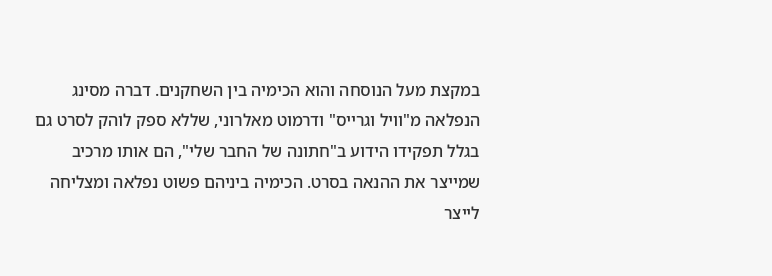במקצת מעל הנוסחה והוא הכימיה בין השחקנים. דברה מסינג הנפלאה מ"וויל וגרייס" ודרמוט מאלרוני, שללא ספק לוהק לסרט גם בגלל תפקידו הידוע ב"חתונה של החבר שלי", הם אותו מרכיב שמייצר את ההנאה בסרט. הכימיה ביניהם פשוט נפלאה ומצליחה לייצר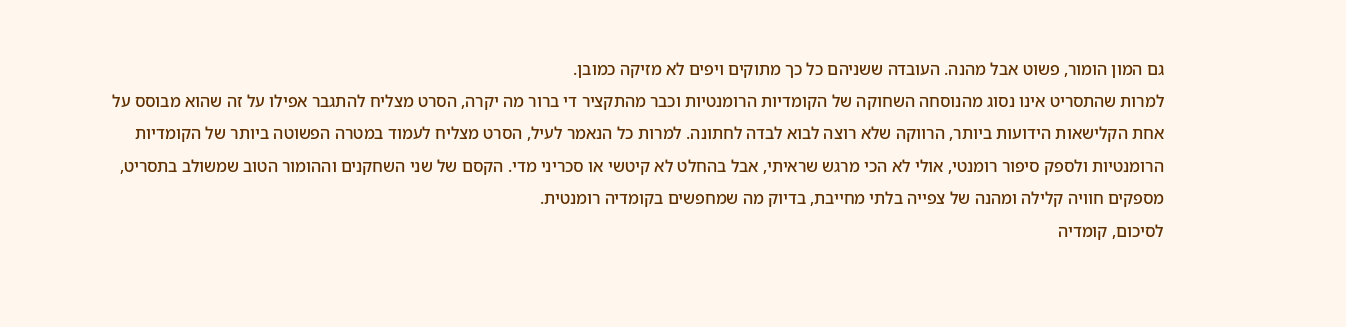גם המון הומור, פשוט אבל מהנה. העובדה ששניהם כל כך מתוקים ויפים לא מזיקה כמובן.
למרות שהתסריט אינו נסוג מהנוסחה השחוקה של הקומדיות הרומנטיות וכבר מהתקציר די ברור מה יקרה, הסרט מצליח להתגבר אפילו על זה שהוא מבוסס על אחת הקלישאות הידועות ביותר, הרווקה שלא רוצה לבוא לבדה לחתונה. למרות כל הנאמר לעיל, הסרט מצליח לעמוד במטרה הפשוטה ביותר של הקומדיות הרומנטיות ולספק סיפור רומנטי, אולי לא הכי מרגש שראיתי, אבל בהחלט לא קיטשי או סכריני מדי. הקסם של שני השחקנים וההומור הטוב שמשולב בתסריט, מספקים חוויה קלילה ומהנה של צפייה בלתי מחייבת, בדיוק מה שמחפשים בקומדיה רומנטית.
לסיכום, קומדיה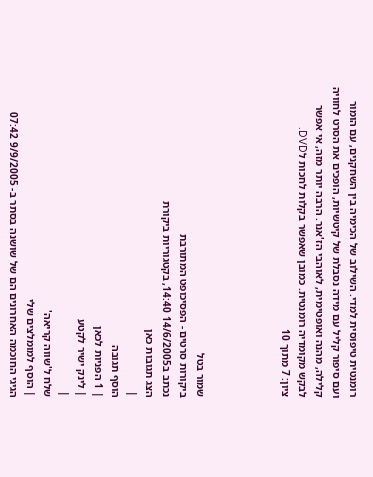רומנטית טיפוסית למדי. השילוב של הכימיה בין השחקנים, עם הומור ועם סיפור קליל עם מידה נסבלת של קיטשיות, הופכים את הסרט לחוויה קלילה, מהנה ואופטימית, לאוהבי הז'אנר. הרבה יותר מזה, אי אפשר לבקש מקומדיה רומנטית. כמובן שאפשר בקלות לחכות לDVD.
ציון: 7 מתוך 10




שמור בטל
ביקורות סרטים - הפסיכופט המתורבת
נכתב ב14/6/2005 14:40, בקטגוריות ביקורת
הצג תגובות כאן
|
הוסף תגובה
| 1 הפניות לכאן
| לינק ישיר לקטע
|
שלח ל'שווה קריאה'
| הוסף למומלצים שלי
הגיגי החוכמה האחרונים הם של שושנה בסתר ב- 9/9/2005 07:42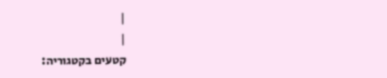|
|
קטעים בקטגוריה: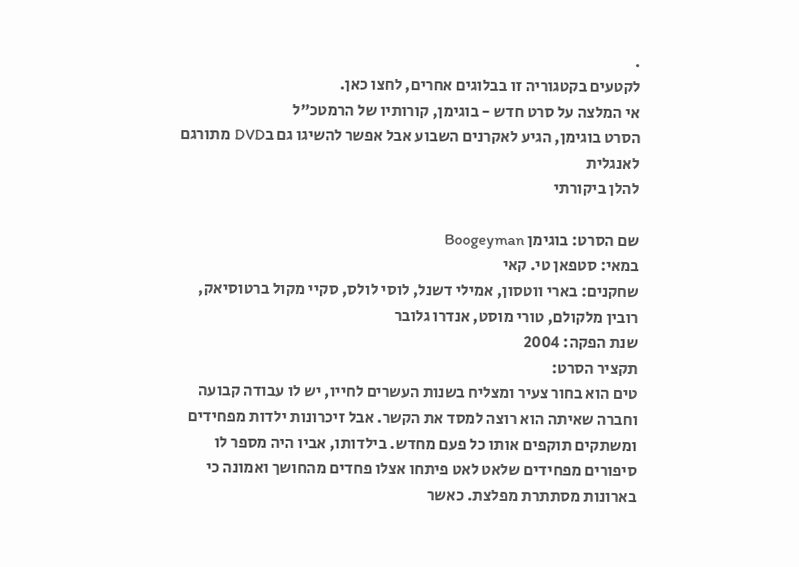.
לקטעים בקטגוריה זו בבלוגים אחרים, לחצו כאן.
אי המלצה על סרט חדש - בוגימן, קורותיו של הרמטכ"ל
הסרט בוגימן, הגיע לאקרנים השבוע אבל אפשר להשיגו גם בDVD מתורגם לאנגלית
להלן ביקורתי

שם הסרט: בוגימן Boogeyman
במאי: סטפאן טי. קאי
שחקנים: בארי ווטסון, אמילי דשנל, לוסי לולס, סקיי מקול ברטוסיאק, רובין מלקולם, טורי מוסט, אנדרו גלובר
שנת הפקה: 2004
תקציר הסרט:
טים הוא בחור צעיר ומצליח בשנות העשרים לחייו, יש לו עבודה קבועה וחברה שאיתה הוא רוצה למסד את הקשר. אבל זיכרונות ילדות מפחידים ומשתקים תוקפים אותו כל פעם מחדש. בילדותו, אביו היה מספר לו סיפורים מפחידים שלאט לאט פיתחו אצלו פחדים מהחושך ואמונה כי בארונות מסתתרת מפלצת. כאשר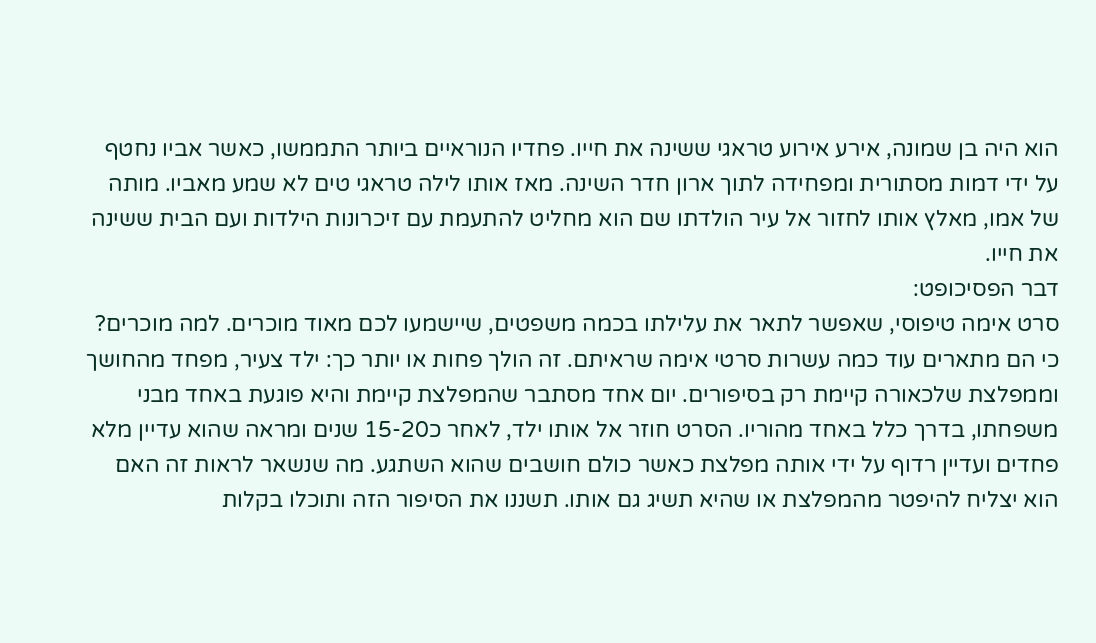הוא היה בן שמונה, אירע אירוע טראגי ששינה את חייו. פחדיו הנוראיים ביותר התממשו, כאשר אביו נחטף על ידי דמות מסתורית ומפחידה לתוך ארון חדר השינה. מאז אותו לילה טראגי טים לא שמע מאביו. מותה של אמו, מאלץ אותו לחזור אל עיר הולדתו שם הוא מחליט להתעמת עם זיכרונות הילדות ועם הבית ששינה את חייו.
דבר הפסיכופט:
סרט אימה טיפוסי, שאפשר לתאר את עלילתו בכמה משפטים, שיישמעו לכם מאוד מוכרים. למה מוכרים? כי הם מתארים עוד כמה עשרות סרטי אימה שראיתם. זה הולך פחות או יותר כך: ילד צעיר, מפחד מהחושך וממפלצת שלכאורה קיימת רק בסיפורים. יום אחד מסתבר שהמפלצת קיימת והיא פוגעת באחד מבני משפחתו, בדרך כלל באחד מהוריו. הסרט חוזר אל אותו ילד, לאחר כ15-20 שנים ומראה שהוא עדיין מלא פחדים ועדיין רדוף על ידי אותה מפלצת כאשר כולם חושבים שהוא השתגע. מה שנשאר לראות זה האם הוא יצליח להיפטר מהמפלצת או שהיא תשיג גם אותו. תשננו את הסיפור הזה ותוכלו בקלות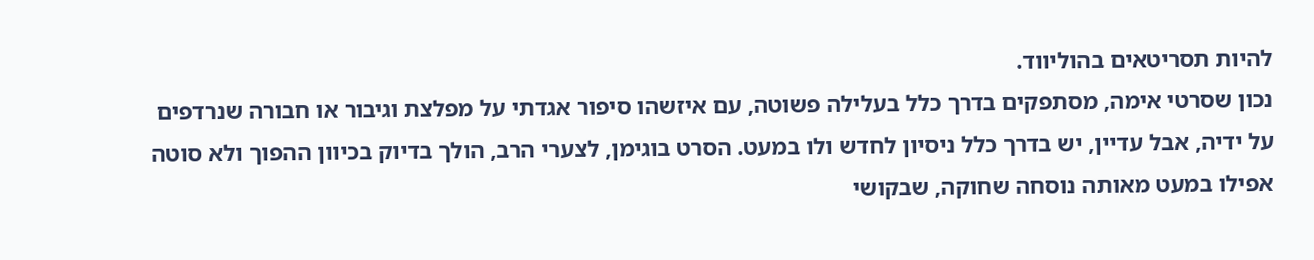להיות תסריטאים בהוליווד.
נכון שסרטי אימה, מסתפקים בדרך כלל בעלילה פשוטה, עם איזשהו סיפור אגדתי על מפלצת וגיבור או חבורה שנרדפים על ידיה, אבל עדיין, יש בדרך כלל ניסיון לחדש ולו במעט. הסרט בוגימן, לצערי הרב, הולך בדיוק בכיוון ההפוך ולא סוטה אפילו במעט מאותה נוסחה שחוקה, שבקושי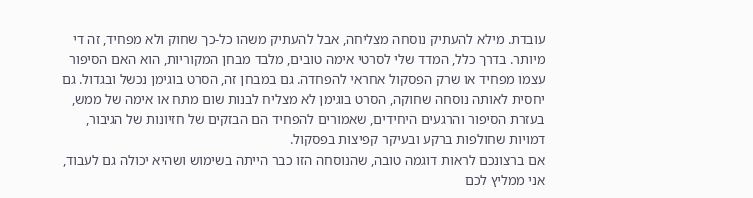עובדת. מילא להעתיק נוסחה מצליחה, אבל להעתיק משהו כל-כך שחוק ולא מפחיד, זה די מיותר. בדרך כלל, המדד שלי לסרטי אימה טובים, מלבד מבחן המקוריות, הוא האם הסיפור עצמו מפחיד או שרק הפסקול אחראי להפחדה. גם במבחן זה, הסרט בוגימן נכשל ובגדול. גם יחסית לאותה נוסחה שחוקה, הסרט בוגימן לא מצליח לבנות שום מתח או אימה של ממש, בעזרת הסיפור והרגעים היחידים, שאמורים להפחיד הם הבזקים של חזיונות של הגיבור, דמויות שחולפות ברקע ובעיקר קפיצות בפסקול.
אם ברצונכם לראות דוגמה טובה, שהנוסחה הזו כבר הייתה בשימוש ושהיא יכולה גם לעבוד, אני ממליץ לכם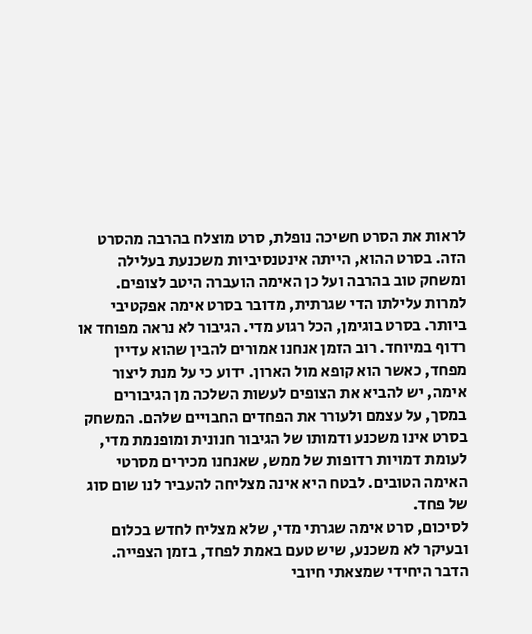לראות את הסרט חשיכה נופלת, סרט מוצלח בהרבה מהסרט הזה. בסרט ההוא, הייתה אינטנסיביות משכנעת בעלילה ומשחק טוב בהרבה ועל כן האימה הועברה היטב לצופים. למרות עלילתו הדי שגרתית, מדובר בסרט אימה אפקטיבי ביותר. בסרט בוגימן, הכל רגוע מדי. הגיבור לא נראה מפוחד או רדוף במיוחד. רוב הזמן אנחנו אמורים להבין שהוא עדיין מפחד, כאשר הוא קופא מול הארון. ידוע כי על מנת ליצור אימה, יש להביא את הצופים לעשות השלכה מן הגיבורים במסך, על עצמם ולעורר את הפחדים החבויים שלהם. המשחק בסרט אינו משכנע ודמותו של הגיבור חנונית ומופנמת מדי, לעומת דמויות רדופות של ממש, שאנחנו מכירים מסרטי האימה הטובים. לבטח היא אינה מצליחה להעביר לנו שום סוג של פחד.
לסיכום, סרט אימה שגרתי מדי, שלא מצליח לחדש בכלום ובעיקר לא משכנע, שיש טעם באמת לפחד, בזמן הצפייה. הדבר היחידי שמצאתי חיובי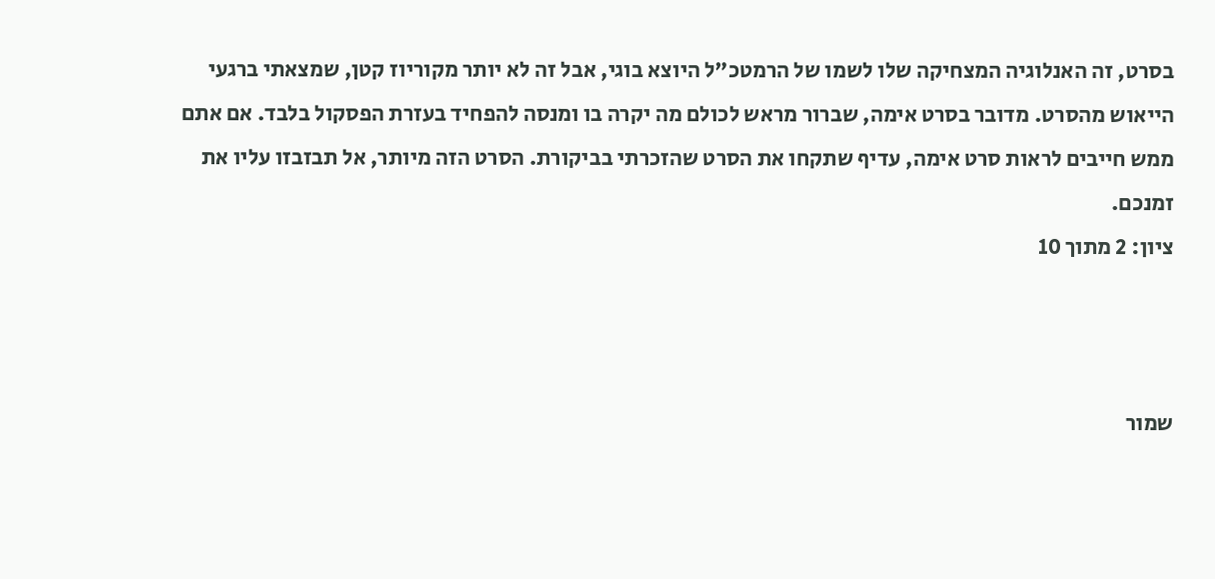בסרט, זה האנלוגיה המצחיקה שלו לשמו של הרמטכ"ל היוצא בוגי, אבל זה לא יותר מקוריוז קטן, שמצאתי ברגעי הייאוש מהסרט. מדובר בסרט אימה, שברור מראש לכולם מה יקרה בו ומנסה להפחיד בעזרת הפסקול בלבד. אם אתם ממש חייבים לראות סרט אימה, עדיף שתקחו את הסרט שהזכרתי בביקורת. הסרט הזה מיותר, אל תבזבזו עליו את זמנכם.
ציון: 2 מתוך 10



שמור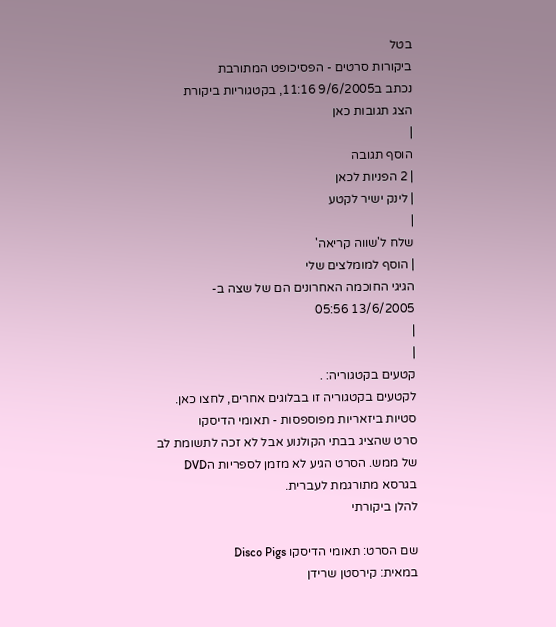בטל
ביקורות סרטים - הפסיכופט המתורבת
נכתב ב9/6/2005 11:16, בקטגוריות ביקורת
הצג תגובות כאן
|
הוסף תגובה
| 2 הפניות לכאן
| לינק ישיר לקטע
|
שלח ל'שווה קריאה'
| הוסף למומלצים שלי
הגיגי החוכמה האחרונים הם של שצה ב- 13/6/2005 05:56
|
|
קטעים בקטגוריה: .
לקטעים בקטגוריה זו בבלוגים אחרים, לחצו כאן.
סטיות ביזאריות מפוספסות - תאומי הדיסקו
סרט שהציג בבתי הקולנוע אבל לא זכה לתשומת לב של ממש. הסרט הגיע לא מזמן לספריות הDVD בגרסא מתורגמת לעברית.
להלן ביקורתי

שם הסרט: תאומי הדיסקו Disco Pigs
במאית: קירסטן שרידן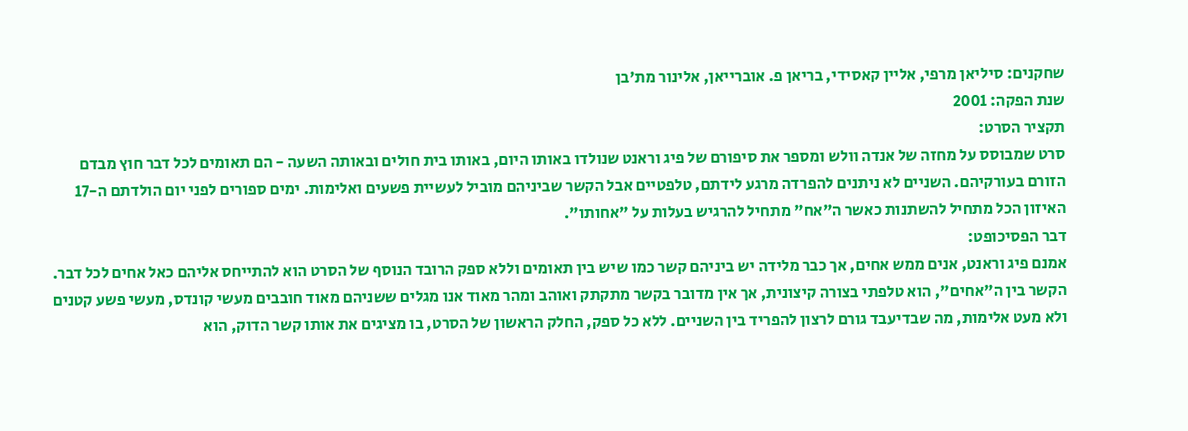שחקנים: סיליאן מרפי, אליין קאסידי, בריאן פ. אוברייאן, אלינור מת'בן
שנת הפקה: 2001
תקציר הסרט:
סרט שמבוסס על מחזה של אנדה וולש ומספר את סיפורם של פיג וראנט שנולדו באותו היום, באותו בית חולים ובאותה השעה - הם תאומים לכל דבר חוץ מבדם הזורם בעורקיהם. השניים לא ניתנים להפרדה מרגע לידתם, טלפטיים אבל הקשר שביניהם מוביל לעשיית פשעים ואלימות. ימים ספורים לפני יום הולדתם ה-17 האיזון הכל מתחיל להשתנות כאשר ה"אח" מתחיל להרגיש בעלות על "אחותו".
דבר הפסיכופט:
אמנם פיג וראנט, אנים ממש אחים, אך כבר מלידה יש ביניהם קשר כמו שיש בין תאומים וללא ספק הרובד הנוסף של הסרט הוא להתייחס אליהם כאל אחים לכל דבר. הקשר בין ה"אחים", הוא טלפתי בצורה קיצונית, אך אין מדובר בקשר מתקתק ואוהב ומהר מאוד אנו מגלים ששניהם מאוד חובבים מעשי קונדס, מעשי פשע קטנים ולא מעט אלימות, מה שבדיעבד גורם לרצון להפריד בין השניים. ללא כל ספק, החלק הראשון של הסרט, בו מציגים את אותו קשר הדוק, הוא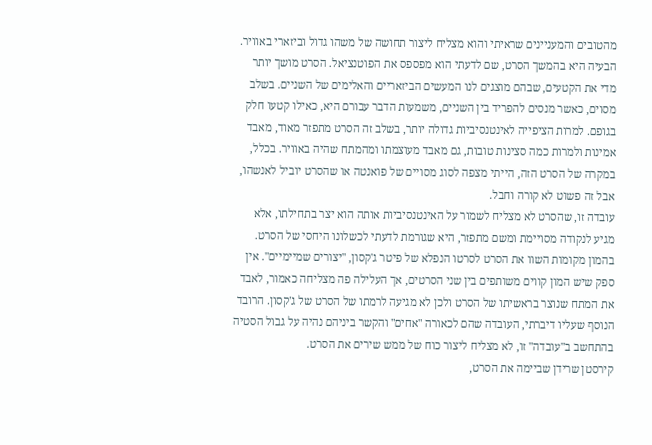מהטובים והמעניינים שראיתי והוא מצליח ליצור תחושה של משהו גדול וביזארי באוויר.
הבעיה היא בהמשך הסרט, שם לדעתי הוא מפספס את הפוטנציאל. הסרט מושך יותר מדי את הקטעים, שבהם מוצגים לנו המעשים הביזאריים והאלימים של השניים. בשלב מסוים, כאשר מנסים להפריד בין השניים, משמעות הדבר עבורם היא, כאילו קטעו חלק בגופם. למרות הציפייה לאינטנסיביות גדולה יותר, בשלב זה הסרט מתפזר מאוד, מאבד אמינות ולמרות כמה סצינות טובות, גם מאבד מעוצמתו ומהמתח שהיה באוויר. בכלל, במקרה של הסרט הזה, הייתי מצפה לסוג מסויים של פואנטה או שהסרט יוביל לאנשהו, אבל זה פשוט לא קורה וחבל.
עובדה זו, שהסרט לא מצליח לשמור על האינטנסיביות אותה הוא יצר בתחילתו, אלא מגיע לנקודה מסויימת ומשם מתפזר, היא שגורמת לדעתי לכשלונו היחסי של הסרט. בהמון מקומות השוו את הסרט לסרטו הנפלא של פיטר ג'קסון, "יצורים שמיימיים". אין ספק שיש המון קווים משותפים בין שני הסרטים, אך העלילה פה מצליחה כאמור, לאבד את המתח שנוצר בראשיתו של הסרט ולכן לא מגיעה לרמתו של הסרט של ג'קסון. הרובד הנוסף שעליו דיברתי, העובדה שהם לכאורה "אחים" והקשר ביניהם נהיה על גבול הסטיה בהתחשב ב"עובדה" זו, לא מצליח ליצור כוח של ממש שירים את הסרט.
קירסטן שרידן שביימה את הסרט,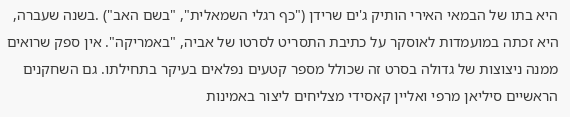היא בתו של הבמאי האירי הותיק ג'ים שרידן ("כף רגלי השמאלית", "בשם האב") .בשנה שעברה, היא זכתה במועמדות לאוסקר על כתיבת התסריט לסרטו של אביה, "באמריקה". אין ספק שרואים ממנה ניצוצות של גדולה בסרט זה שכולל מספר קטעים נפלאים בעיקר בתחילתו. גם השחקנים הראשיים סיליאן מרפי ואליין קאסידי מצליחים ליצור באמינות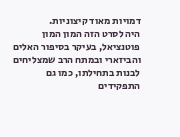דמויות מאוד קיצוניות.
היה לסרט הזה המון המון פוטנציאל, בעיקר בסיפור האלים והביזארי ובמתח הרב שמצליחים לבנות בתחילתו, כמו גם התפקידים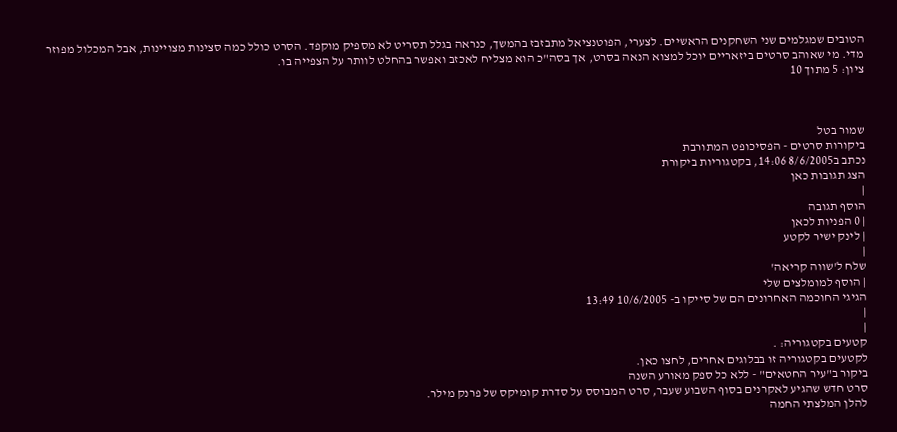הטובים שמגלמים שני השחקנים הראשיים. לצערי, הפוטנציאל מתבזבז בהמשך, כנראה בגלל תסריט לא מספיק מוקפד. הסרט כולל כמה סצינות מצויינות, אבל המכלול מפוזר מדי. מי שאוהב סרטים ביזאריים יוכל למצוא הנאה בסרט, אך בסה"כ הוא מצליח לאכזב ואפשר בהחלט לוותר על הצפייה בו.
ציון: 5 מתוך 10



שמור בטל
ביקורות סרטים - הפסיכופט המתורבת
נכתב ב8/6/2005 14:06, בקטגוריות ביקורת
הצג תגובות כאן
|
הוסף תגובה
| 0 הפניות לכאן
| לינק ישיר לקטע
|
שלח ל'שווה קריאה'
| הוסף למומלצים שלי
הגיגי החוכמה האחרונים הם של סייקו ב- 10/6/2005 13:49
|
|
קטעים בקטגוריה: .
לקטעים בקטגוריה זו בבלוגים אחרים, לחצו כאן.
ביקור ב"עיר החטאים" - ללא כל ספק מאורע השנה
סרט חדש שהגיע לאקרנים בסוף השבוע שעבר, סרט המבוסס על סדרת קומיקס של פרנק מילר.
להלן המלצתי החמה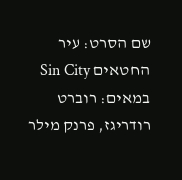שם הסרט: עיר החטאים Sin City
במאים: רוברט רודריגז, פרנק מילר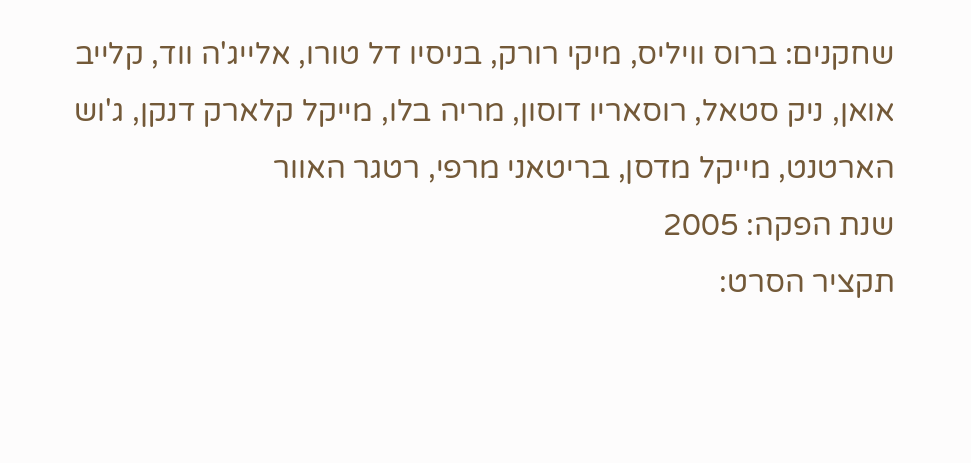שחקנים: ברוס וויליס, מיקי רורק, בניסיו דל טורו, אלייג'ה ווד, קלייב אואן, ניק סטאל, רוסאריו דוסון, מריה בלו, מייקל קלארק דנקן, ג'וש הארטנט, מייקל מדסן, בריטאני מרפי, רטגר האוור
שנת הפקה: 2005
תקציר הסרט: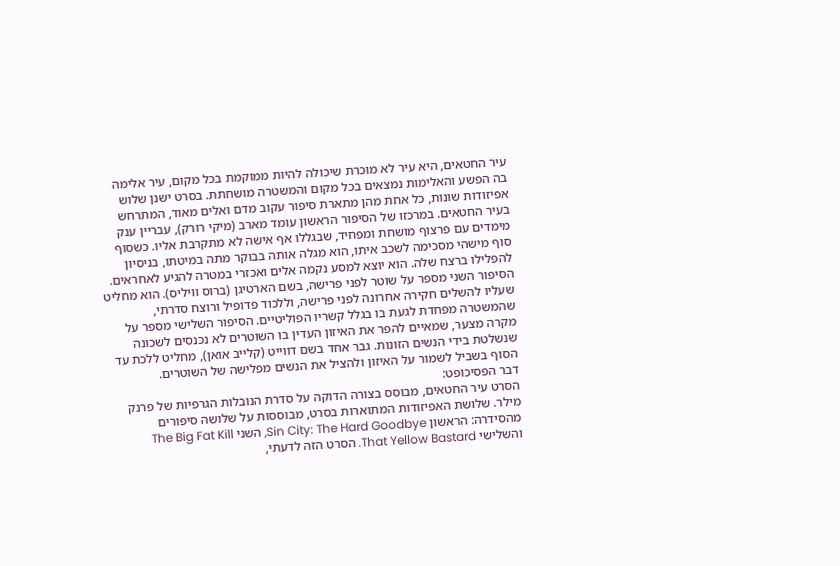עיר החטאים, היא עיר לא מוכרת שיכולה להיות ממוקמת בכל מקום, עיר אלימה בה הפשע והאלימות נמצאים בכל מקום והמשטרה מושחתת. בסרט ישנן שלוש אפיזודות שונות, כל אחת מהן מתארת סיפור עקוב מדם ואלים מאוד, המתרחש בעיר החטאים. במרכזו של הסיפור הראשון עומד מארב (מיקי רורק), עבריין ענק מימדים עם פרצוף מושחת ומפחיד, שבגללו אף אישה לא מתקרבת אליו. כשסוף סוף מישהי מסכימה לשכב איתו, הוא מגלה אותה בבוקר מתה במיטתו, בניסיון להפלילו ברצח שלה. הוא יוצא למסע נקמה אלים ואכזרי במטרה להגיע לאחראים. הסיפור השני מספר על שוטר לפני פרישה, בשם הארטיגן (ברוס וויליס). הוא מחליט שעליו להשלים חקירה אחרונה לפני פרישה, וללכוד פדופיל ורוצח סדרתי, שהמשטרה מפחדת לגעת בו בגלל קשריו הפוליטיים. הסיפור השלישי מספר על מקרה מצער, שמאיים להפר את האיזון העדין בו השוטרים לא נכנסים לשכונה שנשלטת בידי הנשים הזונות. גבר אחד בשם דווייט (קלייב אואן), מחליט ללכת עד הסוף בשביל לשמור על האיזון ולהציל את הנשים מפלישה של השוטרים.
דבר הפסיכופט:
הסרט עיר החטאים, מבוסס בצורה הדוקה על סדרת הנובלות הגרפיות של פרנק מילר. שלושת האפיזודות המתוארות בסרט, מבוססות על שלושה סיפורים מהסידרה: הראשון Sin City: The Hard Goodbye, השני The Big Fat Kill והשלישי That Yellow Bastard. הסרט הזה לדעתי,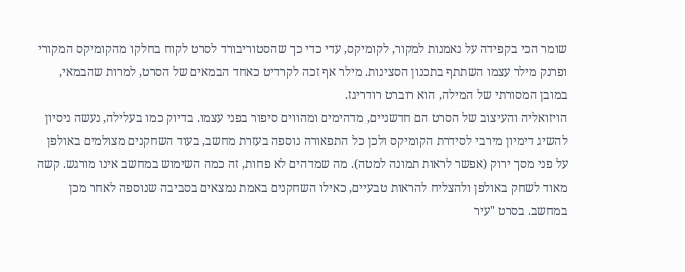שומר הכי בקפידה על נאמנות למקור, לקומיקס, עדי כדי כך שהסטוריבורד לסרט לקוח בחלקו מהקומיקס המקורי ופרנק מילר עצמו השתתף בתכנון הסצינות. מילר אף זכה לקרדיט כאחד הבמאים של הסרט, למרות שהבמאי, במובן המסורתי של המילה, הוא רוברט רודריגז.
הויזואליה והעיצוב של הסרט הם חדשניים, מדהימים ומהווים סיפור בפני עצמו. בדיוק כמו בעלילה, נעשה ניסיון להשיג דימיון מירבי לסידרת הקומיקס ולכן כל התפאורה נוספה בעזרת מחשב, בעוד השחקנים מצולמים באולפן על פני מסך ירוק (אפשר לראות תמונה למטה). מה שמדהים לא פחות, זה כמה השימוש במחשב אינו מורגש. קשה מאוד לשחק באולפן ולהצליח להראות טבעיים, כאילו השחקנים באמת נמצאים בסביבה שנוספה לאחר מכן במחשב. בסרט "עיר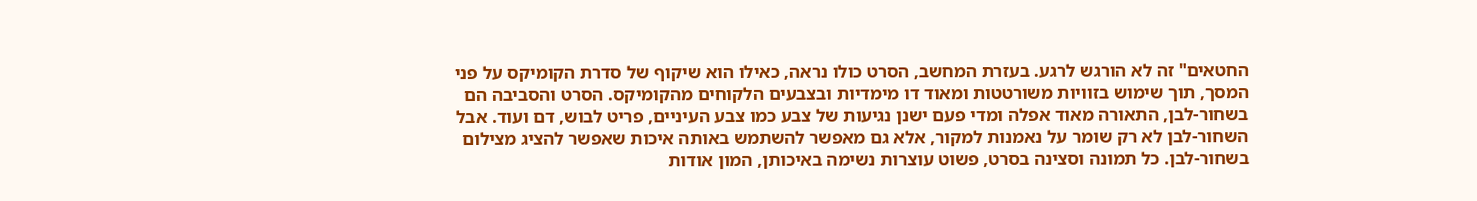החטאים" זה לא הורגש לרגע. בעזרת המחשב, הסרט כולו נראה, כאילו הוא שיקוף של סדרת הקומיקס על פני המסך, תוך שימוש בזוויות משורטטות ומאוד דו מימדיות ובצבעים הלקוחים מהקומיקס. הסרט והסביבה הם בשחור-לבן, התאורה מאוד אפלה ומדי פעם ישנן נגיעות של צבע כמו צבע העיניים, פריט לבוש, דם ועוד. אבל השחור-לבן לא רק שומר על נאמנות למקור, אלא גם מאפשר להשתמש באותה איכות שאפשר להציג מצילום בשחור-לבן. כל תמונה וסצינה בסרט, פשוט עוצרות נשימה באיכותן, המון אודות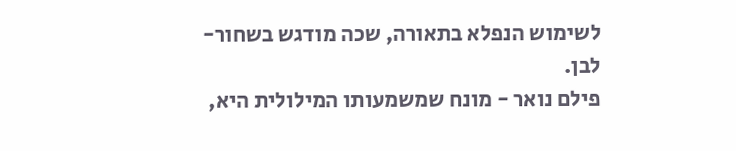לשימוש הנפלא בתאורה, שכה מודגש בשחור-לבן.
פילם נואר - מונח שמשמעותו המילולית היא,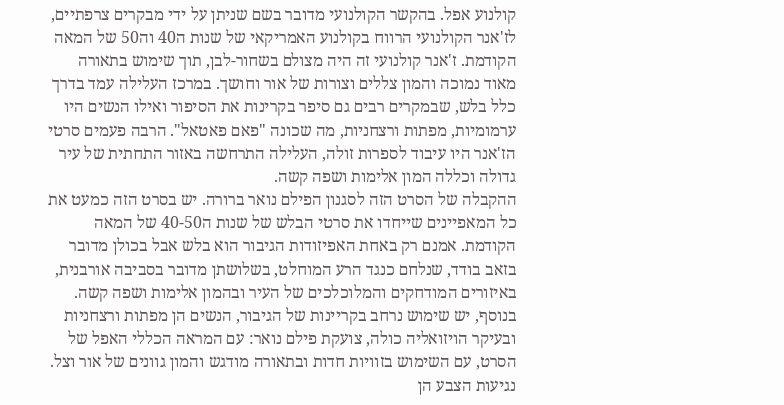קולנוע אפל. בהקשר הקולנועי מדובר בשם שניתן על ידי מבקרים צרפתיים, לז'אנר הקולנועי הרווח בקולנוע האמריקאי של שנות ה40 וה50 של המאה הקודמת. ז'אנר קולנועי זה היה מצולם בשחור-לבן, תוך שימוש בתאורה מאוד נמוכה והמון צללים וצורות של אור וחושך. במרכז העלילה עמד בדרך כלל בלש, שבמקרים רבים גם סיפר בקרינות את הסיפור ואילו הנשים היו ערמומיות, מפתות ורצחניות, מה שכונה "פאם פאטאל". הרבה פעמים סרטי הז'אנר היו עיבוד לספרות זולה, העלילה התרחשה באזור התחתית של עיר גדולה וכללה המון אלימות ושפה קשה.
ההקבלה של הסרט הזה לסגנון הפילם נואר ברורה. יש בסרט הזה כמעט את כל המאפיינים שייחדו את סרטי הבלש של שנות ה40-50 של המאה הקודמת. אמנם רק באחת האפיזודות הגיבור הוא בלש אבל בכולן מדובר בזאב בודד, שנלחם כנגד הרע המוחלט, בשלושתן מדובר בסביבה אורבנית, באיזורים המודחקים והמלוכלכים של העיר ובהמון אלימות ושפה קשה. בנוסף, יש שימוש נרחב בקריינות של הגיבור, הנשים הן מפתות ורצחניות ובעיקר הויזואליה כולה, צועקת פילם נואר: עם המראה הכללי האפל של הסרט, עם השימוש בזוויות חדות ובתאורה מודגש והמון גוונים של אור וצל. נגיעות הצבע הן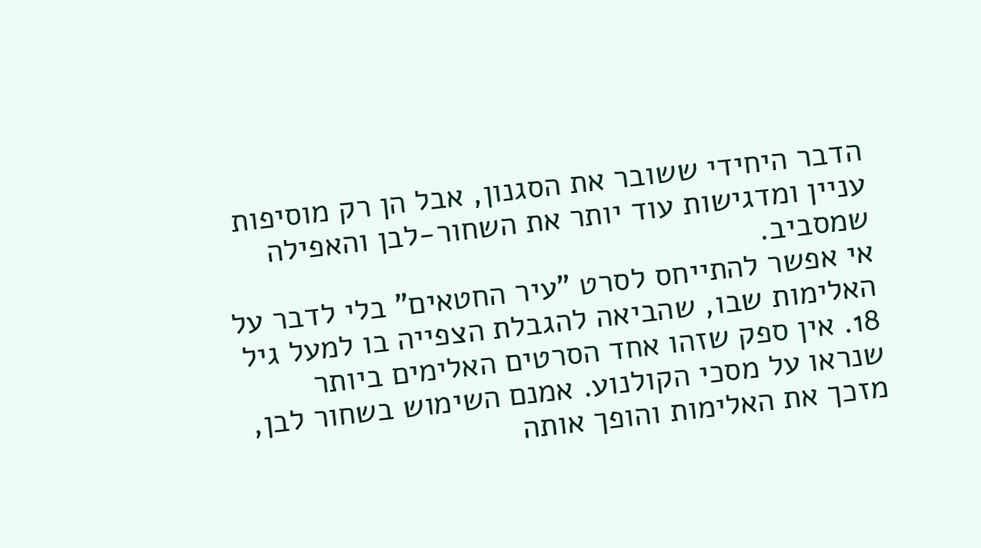הדבר היחידי ששובר את הסגנון, אבל הן רק מוסיפות עניין ומדגישות עוד יותר את השחור-לבן והאפילה שמסביב.
אי אפשר להתייחס לסרט "עיר החטאים" בלי לדבר על האלימות שבו, שהביאה להגבלת הצפייה בו למעל גיל 18. אין ספק שזהו אחד הסרטים האלימים ביותר שנראו על מסכי הקולנוע. אמנם השימוש בשחור לבן, מזכך את האלימות והופך אותה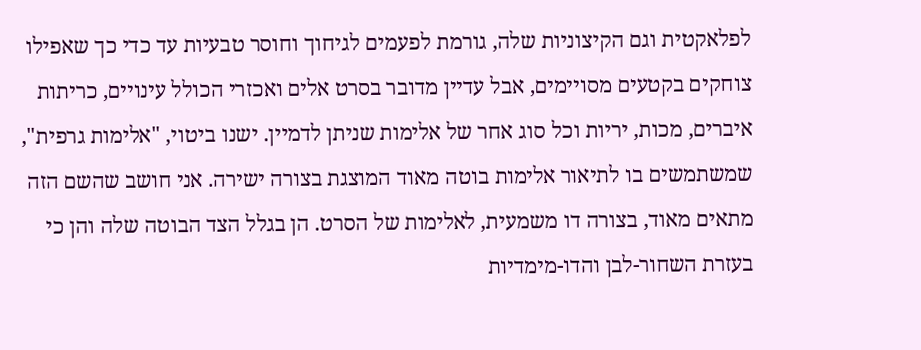לפלאקטית וגם הקיצוניות שלה, גורמת לפעמים לגיחוך וחוסר טבעיות עד כדי כך שאפילו צוחקים בקטעים מסויימים, אבל עדיין מדובר בסרט אלים ואכזרי הכולל עינויים, כריתות איברים, מכות, יריות וכל סוג אחר של אלימות שניתן לדמיין. ישנו ביטוי, "אלימות גרפית", שמשתמשים בו לתיאור אלימות בוטה מאוד המוצגת בצורה ישירה. אני חושב שהשם הזה מתאים מאוד, בצורה דו משמעית, לאלימות של הסרט. הן בגלל הצד הבוטה שלה והן כי בעזרת השחור-לבן והדו-מימדיות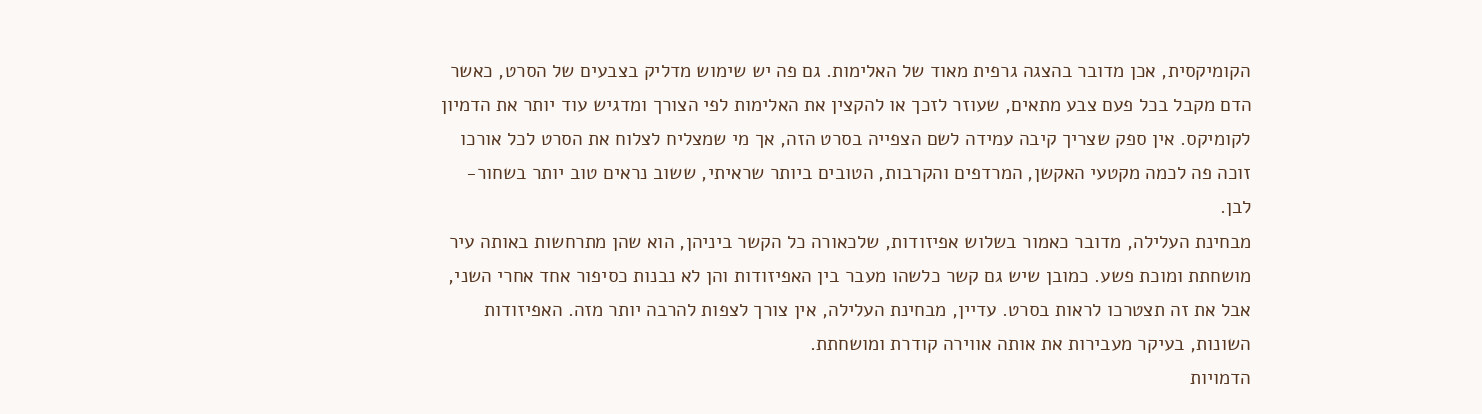הקומיקסית, אכן מדובר בהצגה גרפית מאוד של האלימות. גם פה יש שימוש מדליק בצבעים של הסרט, כאשר הדם מקבל בכל פעם צבע מתאים, שעוזר לזכך או להקצין את האלימות לפי הצורך ומדגיש עוד יותר את הדמיון לקומיקס. אין ספק שצריך קיבה עמידה לשם הצפייה בסרט הזה, אך מי שמצליח לצלוח את הסרט לכל אורכו זוכה פה לכמה מקטעי האקשן, המרדפים והקרבות, הטובים ביותר שראיתי, ששוב נראים טוב יותר בשחור-לבן.
מבחינת העלילה, מדובר כאמור בשלוש אפיזודות, שלכאורה כל הקשר ביניהן, הוא שהן מתרחשות באותה עיר מושחתת ומוכת פשע. כמובן שיש גם קשר כלשהו מעבר בין האפיזודות והן לא נבנות כסיפור אחד אחרי השני, אבל את זה תצטרכו לראות בסרט. עדיין, מבחינת העלילה, אין צורך לצפות להרבה יותר מזה. האפיזודות השונות, בעיקר מעבירות את אותה אווירה קודרת ומושחתת.
הדמויות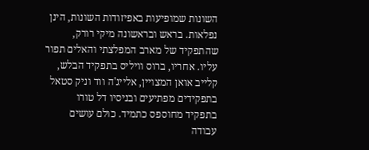השונות שמופיעות באפיזודות השונות, הינן נפלאות. בראש ובראשונה מיקי רורק, שהתפקיד של מארב המפלצתי והאלים תפור עליו. אחריו, ברוס וויליס בתפקיד הבלש, קלייב אואן המצויין, אלייג'ה ווד וניק סטאל בתפקידים מפתיעים ובניסיו דל טורו בתפקיד מחוספס כתמיד. כולם עושים עבודה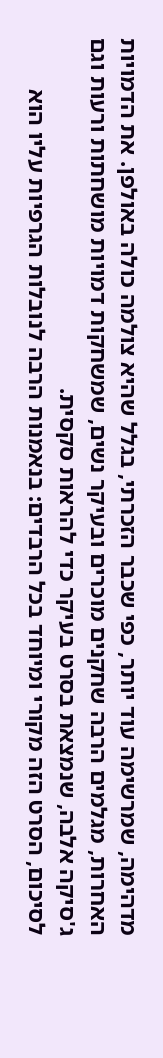מדהימה, שמרשימה עוד יותר, כפי שכבר הזכרתי, בגלל שהיא צולמה כולה באולפן. את הדמויות האחרות, מגלמים הרבה שחקנים מוכרים ובעיקר נשים, שמשחקות דמויות מושחתות ורעות וגם ג'סיקה אלבה, שנמצאת בסרט בעיקר כדי להראות סקסית.
לסיכום, הסרט הזה מקורי ומיוחד בכל הרבדים: בנאמנות הרבה לנובלות הגרפיות עליו הוא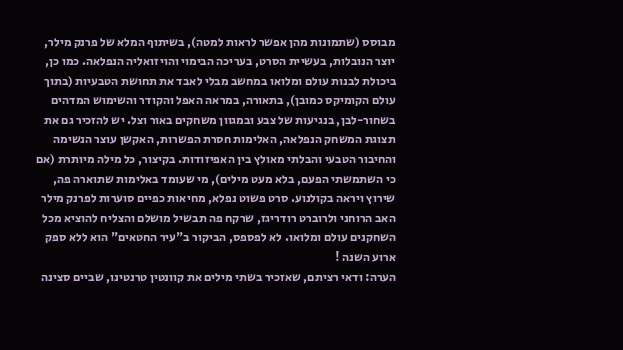מבוסס (שתמונות מהן אפשר לראות למטה), בשיתוף המלא של פרנק מילר, יוצר הנובלות, בעשיית הסרט, בעריכה הבימוי והויזואליה הנפלאה. כמו כן, ביכולת לבנות עולם ומלואו במחשב מבלי לאבד את תחושת הטבעיות (בתוך עולם הקומיקס כמובן), בתאורה, במראה האפל והקודר והשימוש המדהים בשחור-לבן, בנגיעות של צבע ובמגוון משחקים באור וצל. יש להזכיר גם את תצוגת המשחק הנפלאה, האלימות חסרת הפשרות, האקשן עוצר הנשימה והחיבור הטבעי והבלתי מאולץ בין האפיזודות. בקיצור, כל מילה מיותרת (אם כי השתמשתי הפעם, בלא מעט מילים), מי שעומד באלימות שתוארה פה, שירוץ ויראה בקולנוע. סרט פשוט נפלא, מחיאות כפיים סוערות לפרנק מילר האב הרוחני ולרוברט רודריגז, שרקח פה תבשיל מושלם והצליח להוציא מכל השחקנים עולם ומלואו. לא לפספס, הביקור ב"עיר החטאים" הוא ללא ספק ארוע השנה !
הערה: ודאי רציתם, שאזכיר בשתי מילים את קוונטין טרנטינו, שביים סצינה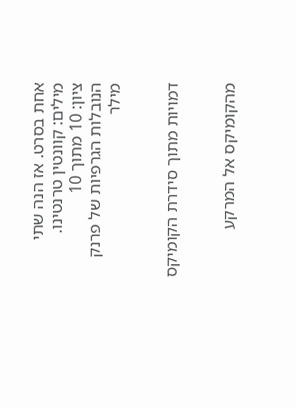אחת בסרט. אז הנה שתי מילים: קוונטין טרנטינו.
ציון: 10 מתוך 10
הנובלות הגרפיות של פרנק מילר


דמויות מתוך סידרת הקומיקס


מהקומיקס אל המרקע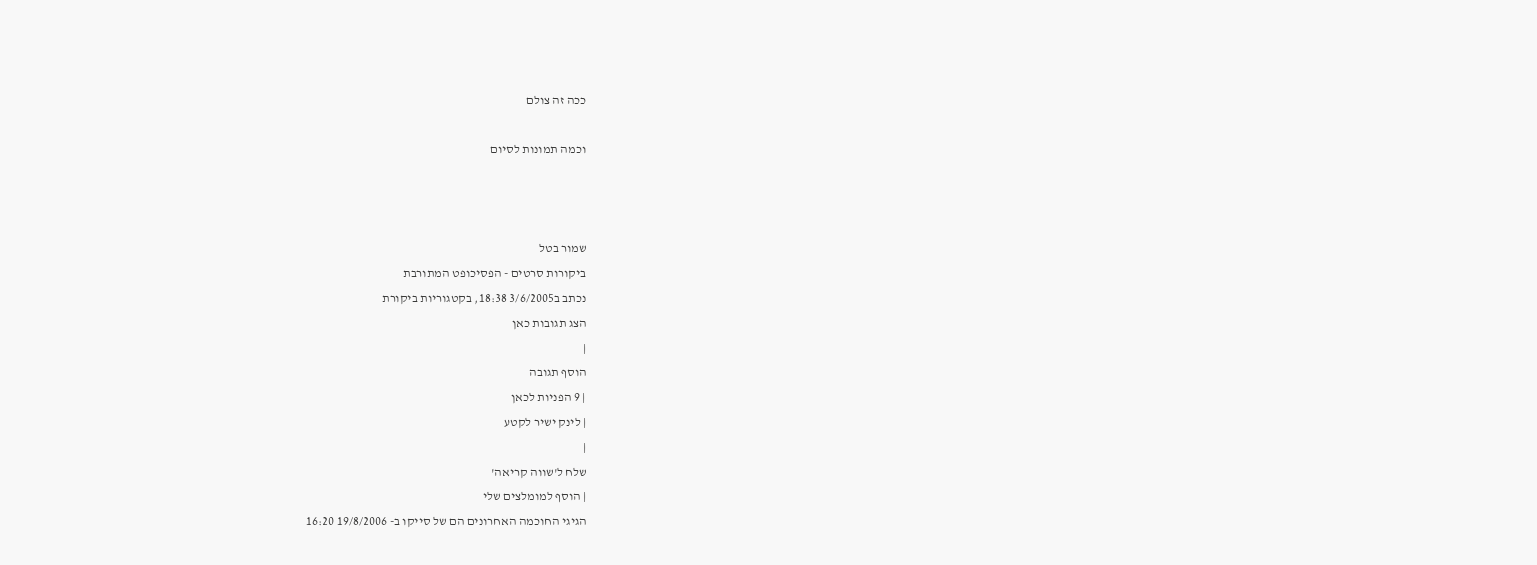ככה זה צולם

וכמה תמונות לסיום



שמור בטל
ביקורות סרטים - הפסיכופט המתורבת
נכתב ב3/6/2005 18:38, בקטגוריות ביקורת
הצג תגובות כאן
|
הוסף תגובה
| 9 הפניות לכאן
| לינק ישיר לקטע
|
שלח ל'שווה קריאה'
| הוסף למומלצים שלי
הגיגי החוכמה האחרונים הם של סייקו ב- 19/8/2006 16:20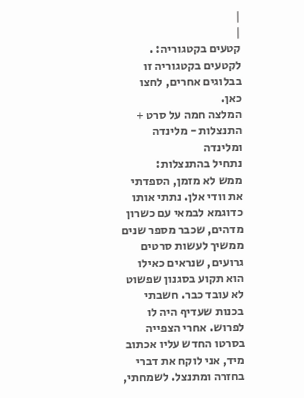|
|
קטעים בקטגוריה: .
לקטעים בקטגוריה זו בבלוגים אחרים, לחצו כאן.
המלצה חמה על סרט + התנצלות - מלינדה ומלינדה
נתחיל בהתנצלות:
ממש לא מזמן, הספדתי את וודי אלן. נתתי אותו כדוגמא לבמאי עם כשרון מדהים, שכבר מספר שנים ממשיך לעשות סרטים גרועים, שנראים כאילו הוא תקוע בסגנון שפשוט לא עובד כבר. חשבתי בכנות שעדיף היה לו לפרוש. אחרי הצפייה בסרטו החדש עליו אכתוב מיד, אני לוקח את דברי בחזרה ומתנצל. לשמחתי,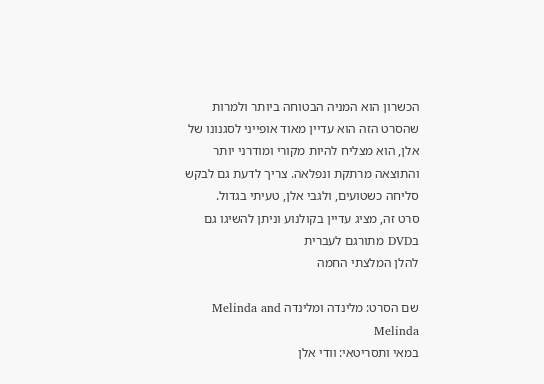הכשרון הוא המניה הבטוחה ביותר ולמרות שהסרט הזה הוא עדיין מאוד אופייני לסגנונו של אלן, הוא מצליח להיות מקורי ומודרני יותר והתוצאה מרתקת ונפלאה. צריך לדעת גם לבקש סליחה כשטועים, ולגבי אלן, טעיתי בגדול.
סרט זה, מציג עדיין בקולנוע וניתן להשיגו גם בDVD מתורגם לעברית
להלן המלצתי החמה

שם הסרט: מלינדה ומלינדה Melinda and Melinda
במאי ותסריטאי: וודי אלן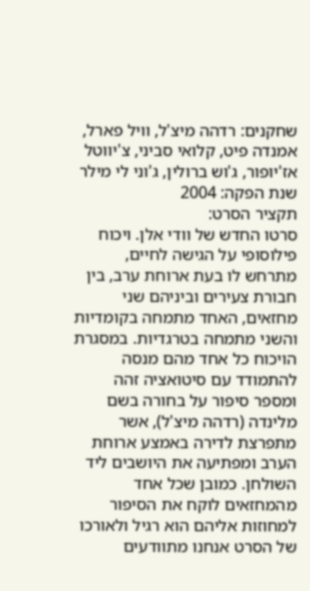שחקנים: רדהה מיצ'ל, וויל פארל, אמנדה פיט, קלואי סביני, צ'יווטל אז'יופור, ג'וש ברולין, ג'וני לי מילר
שנת הפקה: 2004
תקציר הסרט:
סרטו החדש של וודי אלן. ויכוח פילוסופי על הגישה לחיים, מתרחש לו בעת ארוחת ערב, בין חבורת צעירים וביניהם שני מחזאים, האחד מתמחה בקומדיות והשני מתמחה בטרגדיות. במסגרת הויכוח כל אחד מהם מנסה להתמודד עם סיטואציה זהה ומספר סיפור על בחורה בשם מלינדה (רדהה מיצ'ל), אשר מתפרצת לדירה באמצע ארוחת הערב ומפתיעה את היושבים ליד השולחן. כמובן שכל אחד מהמחזאים לוקח את הסיפור למחוזות אליהם הוא רגיל ולאורכו של הסרט אנחנו מתוודעים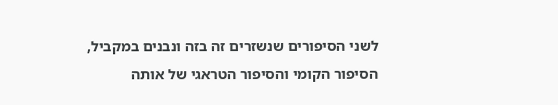לשני הסיפורים שנשזרים זה בזה ונבנים במקביל, הסיפור הקומי והסיפור הטראגי של אותה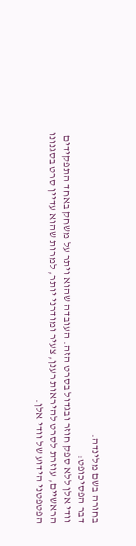בחורה בשם מלינדה.
דבר הפסיכופט:
וודי אלן ללא ספק חוזר ובגדול בסרט הזה. העובדה שהוא ויתר על משחק באחד התפקידים הראשיים, עוזרת לסרט להיראות רענן, צעיר ומודרני יותר, למרות שהוא עדיין סרט בסגנונו הפטפטני הידוע של וודי אלן.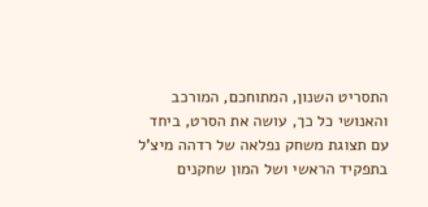התסריט השנון, המתוחכם, המורכב והאנושי כל כך, עושה את הסרט, ביחד עם תצוגת משחק נפלאה של רדהה מיצ'ל בתפקיד הראשי ושל המון שחקנים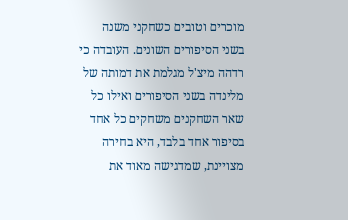מוכרים וטובים כשחקני משנה בשני הסיפורים השונים. העובדה כי רדהה מיצ'ל מגלמת את דמותה של מלינדה בשני הסיפורים ואילו כל שאר השחקנים משחקים כל אחד בסיפור אחד בלבד, היא בחירה מצויינת, שמדגישה מאוד את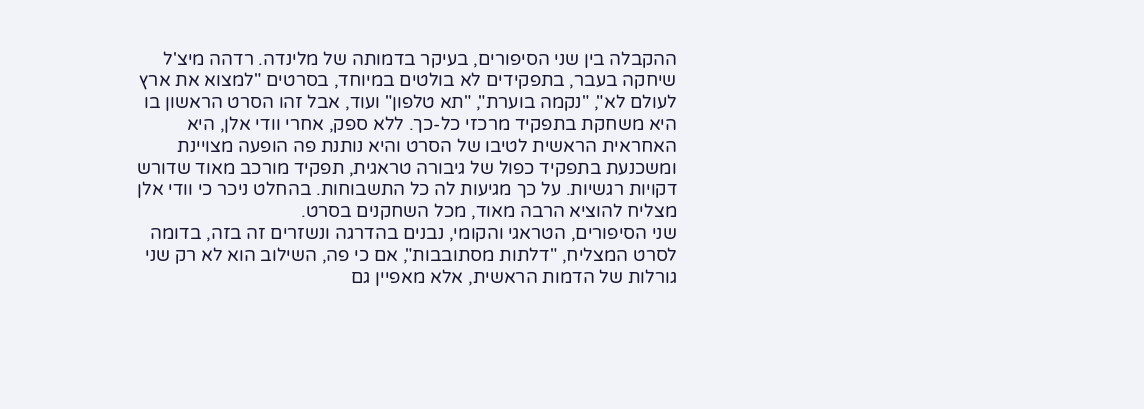ההקבלה בין שני הסיפורים, בעיקר בדמותה של מלינדה. רדהה מיצ'ל שיחקה בעבר, בתפקידים לא בולטים במיוחד, בסרטים "למצוא את ארץ לעולם לא", "נקמה בוערת", "תא טלפון" ועוד, אבל זהו הסרט הראשון בו היא משחקת בתפקיד מרכזי כל-כך. ללא ספק, אחרי וודי אלן, היא האחראית הראשית לטיבו של הסרט והיא נותנת פה הופעה מצויינת ומשכנעת בתפקיד כפול של גיבורה טראגית, תפקיד מורכב מאוד שדורש דקויות רגשיות. על כך מגיעות לה כל התשבוחות. בהחלט ניכר כי וודי אלן מצליח להוציא הרבה מאוד, מכל השחקנים בסרט.
שני הסיפורים, הטראגי והקומי, נבנים בהדרגה ונשזרים זה בזה, בדומה לסרט המצליח, "דלתות מסתובבות", אם כי פה, השילוב הוא לא רק שני גורלות של הדמות הראשית, אלא מאפיין גם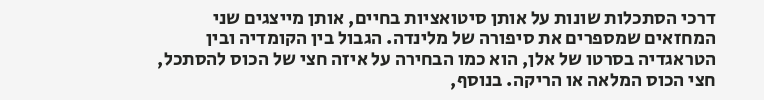דרכי הסתכלות שונות על אותן סיטואציות בחיים, אותן מייצגים שני המחזאים שמספרים את סיפורה של מלינדה. הגבול בין הקומדיה ובין הטראגדיה בסרטו של אלן, הוא כמו הבחירה על איזה חצי של הכוס להסתכל, חצי הכוס המלאה או הריקה. בנוסף,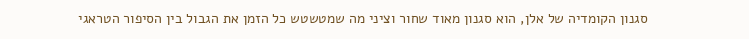סגנון הקומדיה של אלן, הוא סגנון מאוד שחור וציני מה שמטשטש כל הזמן את הגבול בין הסיפור הטראגי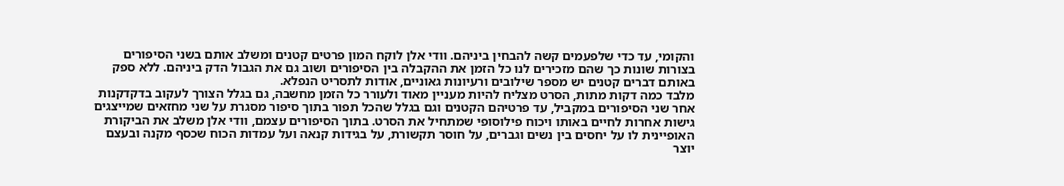והקומי, עד כדי שלפעמים קשה להבחין ביניהם. וודי אלן לוקח המון פרטים קטנים ומשלב אותם בשני הסיפורים בצורות שונות כך שהם מזכירים לנו כל הזמן את ההקבלה בין הסיפורים ושוב גם את הגבול הדק ביניהם. ללא ספק באותם דברים קטנים יש מספר שילובים ורעיונות גאוניים, אודות לתסריט הנפלא.
מלבד כמה דקות מתות, הסרט מצליח להיות מעניין מאוד ולעורר כל הזמן מחשבה, גם בגלל הצורך לעקוב בדקדקנות אחר שני הסיפורים במקביל, עד פרטיהם הקטנים וגם בגלל שהכל תפור בתוך סיפור מסגרת על שני מחזאים שמייצגים גישות אחרות לחיים באותו ויכוח פילוסופי שמתחיל את הסרט. בתוך הסיפורים עצמם, וודי אלן משלב את הביקורת האופיינית לו על יחסים בין נשים וגברים, על חוסר תקשורת, על בגידות קנאה ועל עמדות הכוח שכסף מקנה ובעצם יוצר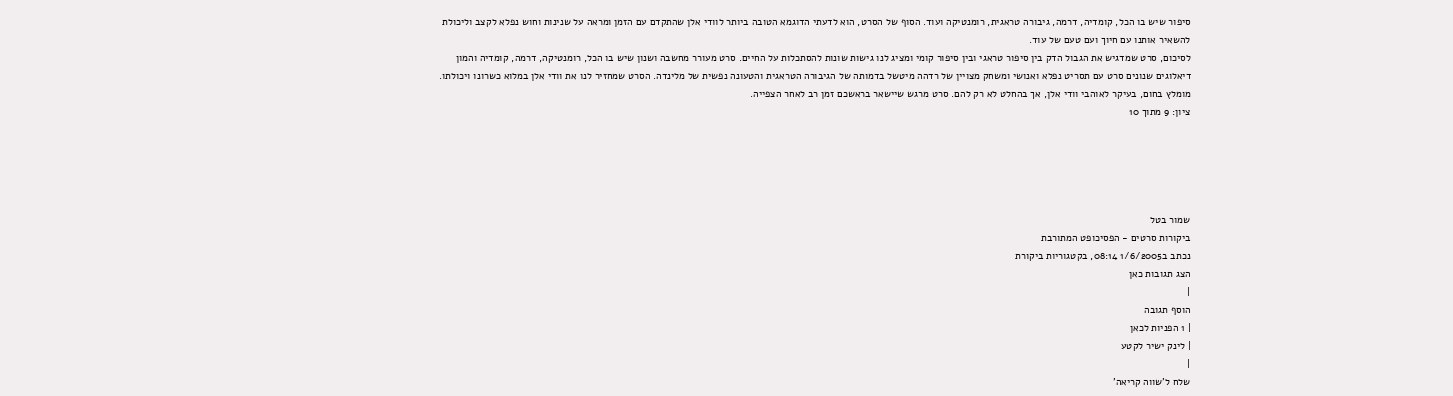סיפור שיש בו הכל, קומדיה, דרמה, גיבורה טראגית, רומנטיקה ועוד. הסוף של הסרט, הוא לדעתי הדוגמא הטובה ביותר לוודי אלן שהתקדם עם הזמן ומראה על שנינות וחוש נפלא לקצב וליכולת להשאיר אותנו עם חיוך ועם טעם של עוד.
לסיכום, סרט שמדגיש את הגבול הדק בין סיפור טראגי ובין סיפור קומי ומציג לנו גישות שונות להסתכלות על החיים. סרט מעורר מחשבה ושנון שיש בו הכל, רומנטיקה, דרמה, קומדיה והמון דיאלוגים שנונים סרט עם תסריט נפלא ואנושי ומשחק מצויין של רדהה מיטשל בדמותה של הגיבורה הטראגית והטעונה נפשית של מלינדה. הסרט שמחזיר לנו את וודי אלן במלוא כשרונו ויכולתו. מומלץ בחום, בעיקר לאוהבי וודי אלן, אך בהחלט לא רק להם. סרט מרגש שיישאר בראשכם זמן רב לאחר הצפייה.
ציון: 9 מתוך 10





שמור בטל
ביקורות סרטים - הפסיכופט המתורבת
נכתב ב1/6/2005 08:14, בקטגוריות ביקורת
הצג תגובות כאן
|
הוסף תגובה
| 1 הפניות לכאן
| לינק ישיר לקטע
|
שלח ל'שווה קריאה'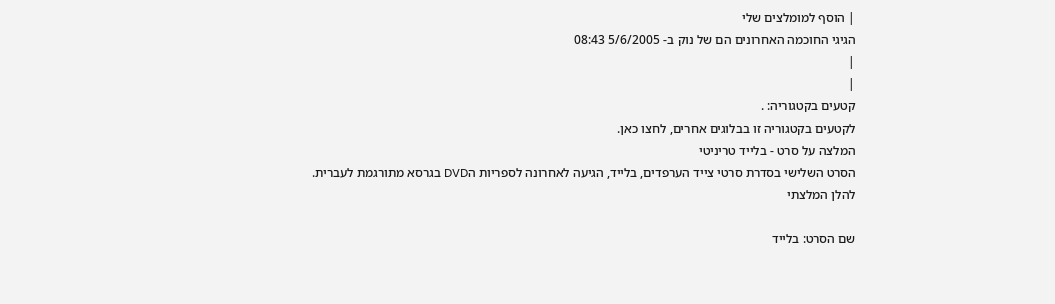| הוסף למומלצים שלי
הגיגי החוכמה האחרונים הם של נוק ב- 5/6/2005 08:43
|
|
קטעים בקטגוריה: .
לקטעים בקטגוריה זו בבלוגים אחרים, לחצו כאן.
המלצה על סרט - בלייד טריניטי
הסרט השלישי בסדרת סרטי צייד הערפדים, בלייד, הגיעה לאחרונה לספריות הDVD בגרסא מתורגמת לעברית.
להלן המלצתי

שם הסרט: בלייד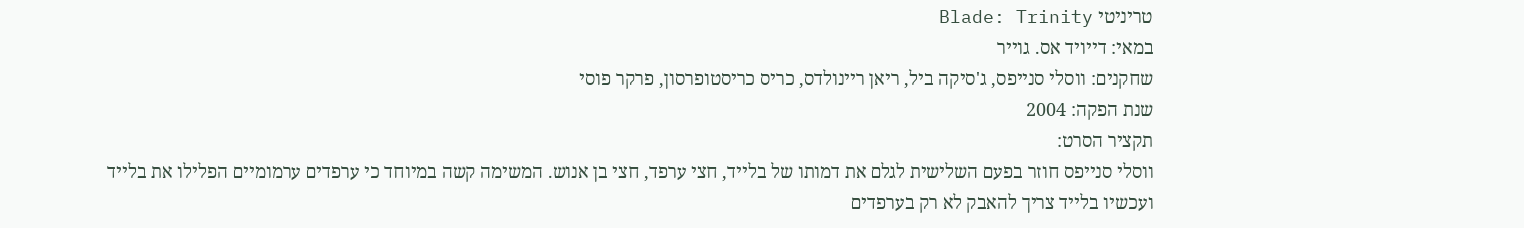טריניטי Blade: Trinity
במאי: דייויד אס. גוייר
שחקנים: ווסלי סנייפס, ג'סיקה ביל, ריאן ריינולדס, כריס כריסטופרסון, פרקר פוסי
שנת הפקה: 2004
תקציר הסרט:
ווסלי סנייפס חוזר בפעם השלישית לגלם את דמותו של בלייד, חצי ערפד, חצי בן אנוש. המשימה קשה במיוחד כי ערפדים ערמומיים הפלילו את בלייד ועכשיו בלייד צריך להאבק לא רק בערפדים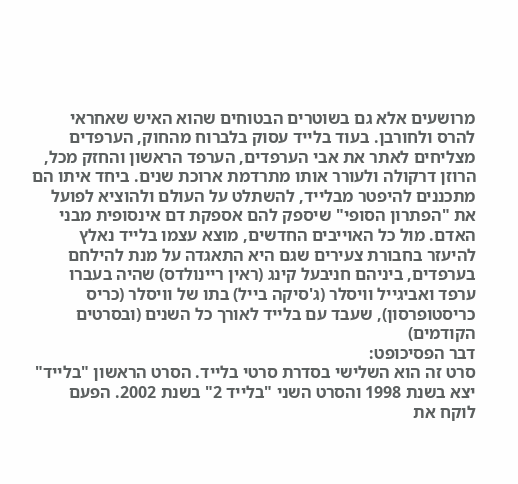מרושעים אלא גם בשוטרים הבטוחים שהוא האיש שאחראי להרס ולחורבן. בעוד בלייד עסוק בלברוח מהחוק, הערפדים מצליחים לאתר את אבי הערפדים, הערפד הראשון והחזק מכל, הרוזן דרקולה ולעורר אותו מתרדמת ארוכת שנים. ביחד איתו הם מתכננים להיפטר מבלייד, להשתלט על העולם ולהוציא לפועל את "הפתרון הסופי" שיספק להם אספקת דם אינסופית מבני האדם. מול כל האוייבים החדשים, מוצא עצמו בלייד נאלץ להיעזר בחבורת צעירים שגם היא התאגדה על מנת להילחם בערפדים, ביניהם חניבעל קינג (ראין ריינולדס) שהיה בעברו ערפד ואביגייל וויסלר (ג'סיקה בייל) בתו של וויסלר (כריס כריסטופרסון), שעבד עם בלייד לאורך כל השנים (ובסרטים הקודמים)
דבר הפסיכופט:
סרט זה הוא השלישי בסדרת סרטי בלייד. הסרט הראשון "בלייד" יצא בשנת 1998 והסרט השני "בלייד 2" בשנת 2002. הפעם לוקח את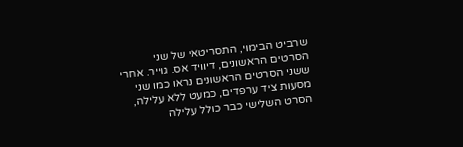שרביט הבימוי, התסריטאי של שני הסרטים הראשונים, דיוויד אס. גוייר. אחרי ששני הסרטים הראשונים נראו כמו שני מסעות ציד ערפדים, כמעט ללא עלילה, הסרט השלישי כבר כולל עלילה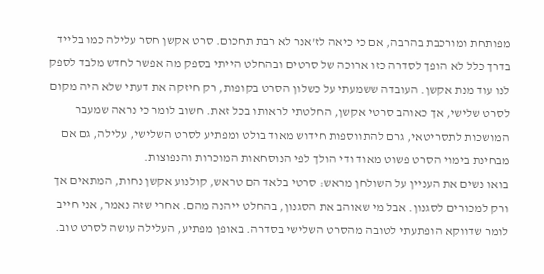מפותחת ומורכבת בהרבה, אם כי כיאה לז'אנר לא רבת תחכום. סרט אקשן חסר עלילה כמו בלייד בדרך כלל לא הופך לסדרה כזו ארוכה של סרטים ובהחלט הייתי בספק מה אפשר לחדש מלבד לספק לנו עוד מנת אקשן. העובדה ששמעתי על כשלון הסרט בקופות, רק חיזקה את דעתי שלא היה מקום לסרט שלישי, אך כאוהב סרטי אקשן, החלטתי לראותו בכל זאת. חשוב לומר כי נראה שמעבר המושכות לתסריטאי, גרם להתווספות חידוש מאוד בולט ומפתיע לסרט השלישי, עלילה, גם אם מבחינת בימוי הסרט פשוט מאוד ודי הולך לפי הנוסחאות המוכרות והנפוצות.
בואו נשים את העניין על השולחן מראש: סרטי בלאד הם טראש, קולנוע אקשן נחות, המתאים אך ורק למכורים לסגנון. אבל מי שאוהב את הסגנון, בהחלט ייהנה מהם. אחרי שזה נאמר, אני חייב לומר שדווקא הופתעתי לטובה מהסרט השלישי בסדרה. באופן מפתיע, העלילה עושה לסרט טוב.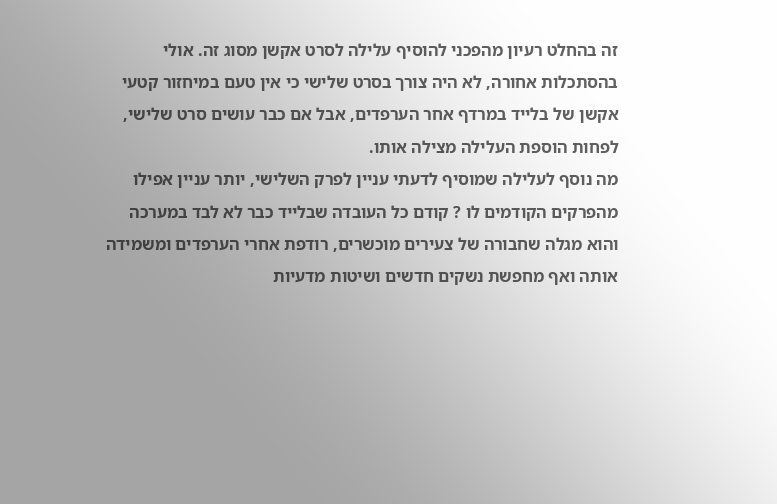זה בהחלט רעיון מהפכני להוסיף עלילה לסרט אקשן מסוג זה. אולי בהסתכלות אחורה, לא היה צורך בסרט שלישי כי אין טעם במיחזור קטעי אקשן של בלייד במרדף אחר הערפדים, אבל אם כבר עושים סרט שלישי, לפחות הוספת העלילה מצילה אותו.
מה נוסף לעלילה שמוסיף לדעתי עניין לפרק השלישי, יותר עניין אפילו מהפרקים הקודמים לו ? קודם כל העובדה שבלייד כבר לא לבד במערכה והוא מגלה שחבורה של צעירים מוכשרים, רודפת אחרי הערפדים ומשמידה אותה ואף מחפשת נשקים חדשים ושיטות מדעיות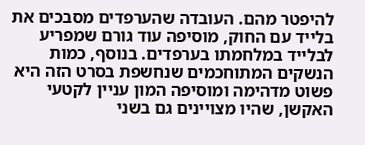להיפטר מהם. העובדה שהערפדים מסבכים את בלייד עם החוק, מוסיפה עוד גורם שמפריע לבלייד במלחמתו בערפדים. בנוסף, כמות הנשקים המתוחכמים שנחשפת בסרט הזה היא פשוט מדהימה ומוסיפה המון עניין לקטעי האקשן, שהיו מצויינים גם בשני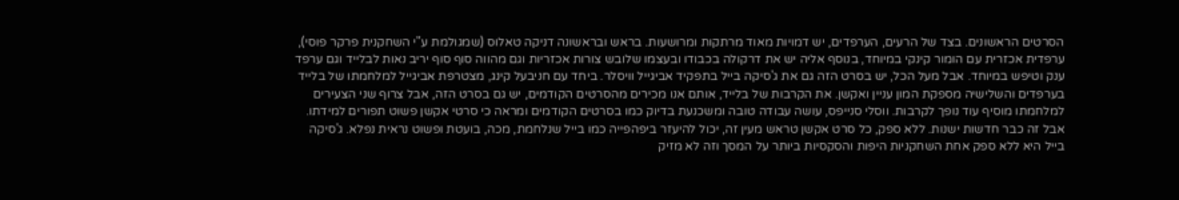הסרטים הראשונים. בצד של הרעים, הערפדים, יש דמויות מאוד מרתקות ומרושעות. בראש ובראשונה דניקה טאלוס (שמגולמת ע"י השחקנית פרקר פוסי), ערפדית אכזרית עם הומור קינקי במיוחד, בנוסף אליה יש את דרקולה בכבודו ובעצמו שלובש צורות אכזריות וגם מהווה סוף סוף יריב נאות לבלייד וגם ערפד ענק וטיפש במיוחד. אבל מעל הכל, יש בסרט הזה גם את ג'סיקה בייל בתפקיד אביגייל וויסלר. ביחד עם חניבעל קינג, מצטרפת אביגייל למלחמתו של בלייד בערפדים והשלישיה מספקת המון עניין ואקשן. את הקרבות של בלייד, אותם אנו מכירים מהסרטים הקודמים, יש גם בסרט הזה, אבל צרוף שני הצעירים למלחמתו מוסיף עוד נופך לקרבות. ווסלי סנייפס, עושה עבודה טובה ומשכנעת בדיוק כמו בסרטים הקודמים ומראה כי סרטי אקשן פשוט תפורים למידתו. אבל זה כבר חדשות ישנות. ללא ספק, כל סרט אקשן טראש מעין זה, יכול להיעזר ביפהפייה כמו בייל שנלחמת, מכה, בועטת ופשוט נראית נפלא. ג'סיקה בייל היא ללא ספק אחת השחקניות היפות והסקסיות ביותר על המסך וזה לא מזיק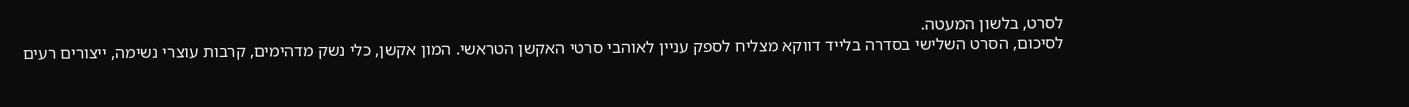לסרט, בלשון המעטה.
לסיכום, הסרט השלישי בסדרה בלייד דווקא מצליח לספק עניין לאוהבי סרטי האקשן הטראשי. המון אקשן, כלי נשק מדהימים, קרבות עוצרי נשימה, ייצורים רעים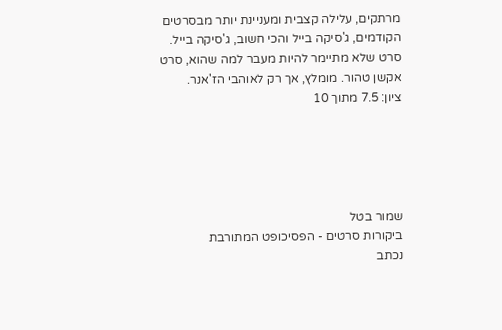מרתקים, עלילה קצבית ומעניינת יותר מבסרטים הקודמים, ג'סיקה בייל והכי חשוב, ג'סיקה בייל. סרט שלא מתיימר להיות מעבר למה שהוא, סרט אקשן טהור. מומלץ, אך רק לאוהבי הז'אנר.
ציון: 7.5 מתוך 10





שמור בטל
ביקורות סרטים - הפסיכופט המתורבת
נכתב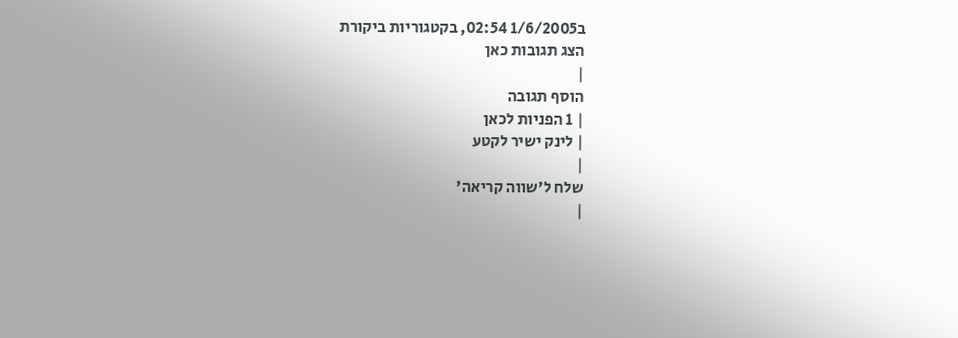ב1/6/2005 02:54, בקטגוריות ביקורת
הצג תגובות כאן
|
הוסף תגובה
| 1 הפניות לכאן
| לינק ישיר לקטע
|
שלח ל'שווה קריאה'
|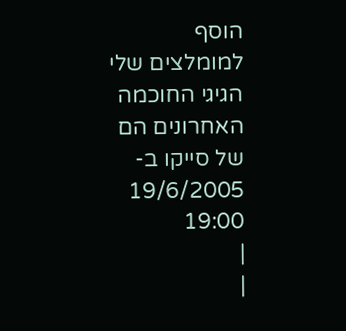הוסף למומלצים שלי
הגיגי החוכמה האחרונים הם של סייקו ב- 19/6/2005 19:00
|
|